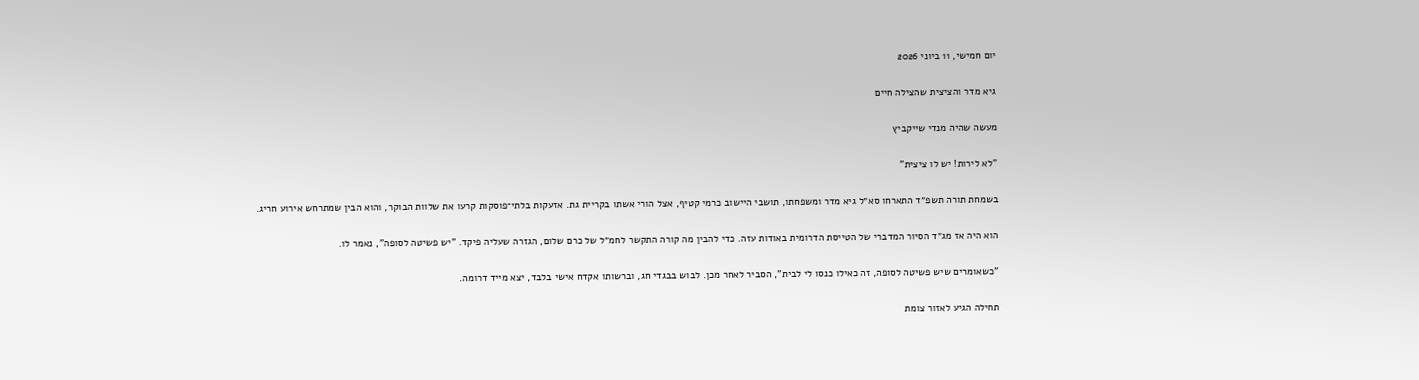יום חמישי, 11 ביוני 2026

גיא מדר והציצית שהצילה חיים

מעשה שהיה מנדי שייקביץ

"לא לירות! יש לו ציצית"

בשמחת תורה תשפ״ד התארחו סא״ל גיא מדר ומשפחתו, תושבי היישוב כרמי קטיף, אצל הורי אשתו בקריית גת. אזעקות בלתי־פוסקות קרעו את שלוות הבוקר, והוא הבין שמתרחש אירוע חריג.

הוא היה אז מג״ד הסיור המדברי של הטייסת הדרומית באודות עזה. כדי להבין מה קורה התקשר לחמ״ל של כרם שלום, הגזרה שעליה פיקד. "יש פשיטה לסופה", נאמר לו.

"כשאומרים שיש פשיטה לסופה, זה כאילו כנסו לי לבית", הסביר לאחר מכן. לבוש בבגדי חג, וברשותו אקדח אישי בלבד, יצא מייד דרומה.

תחילה הגיע לאזור צומת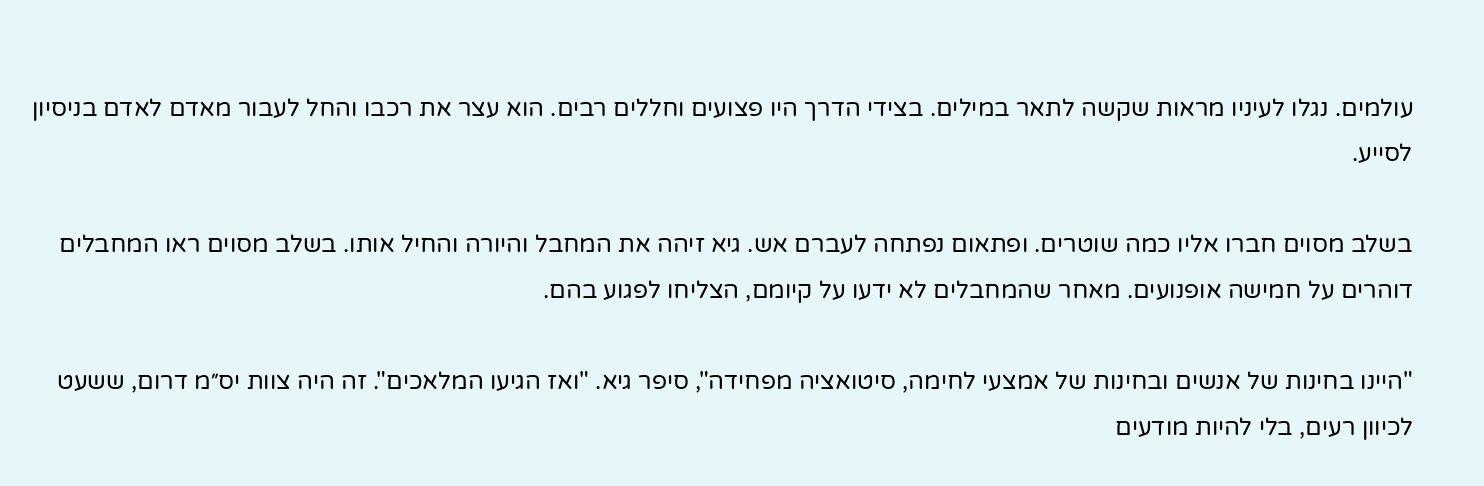עולמים. נגלו לעיניו מראות שקשה לתאר במילים. בצידי הדרך היו פצועים וחללים רבים. הוא עצר את רכבו והחל לעבור מאדם לאדם בניסיון לסייע.

בשלב מסוים חברו אליו כמה שוטרים. ופתאום נפתחה לעברם אש. גיא זיהה את המחבל והיורה והחיל אותו. בשלב מסוים ראו המחבלים דוהרים על חמישה אופנועים. מאחר שהמחבלים לא ידעו על קיומם, הצליחו לפגוע בהם.

"היינו בחינות של אנשים ובחינות של אמצעי לחימה, סיטואציה מפחידה", סיפר גיא. "ואז הגיעו המלאכים". זה היה צוות יס״מ דרום, ששעט לכיוון רעים, בלי להיות מודעים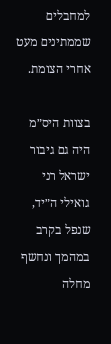למחבלים שממתינים מעט אחרי הצומת.

בצוות היס״מ היה גם גיבור ישראל רני גואילי ה״יד, שנפל בקרב במהמך ונחשף מחלה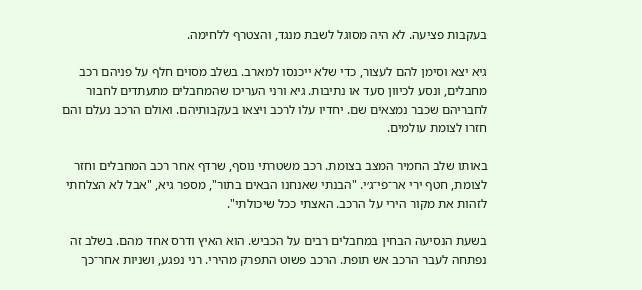בעקבות פציעה. לא היה מסוגל לשבת מנגד, והצטרף ללחימה.

גיא יצא וסימן להם לעצור, כדי שלא ייכנסו למארב. בשלב מסוים חלף על פניהם רכב מחבלים, ונסע לכיוון סעד או נתיבות. גיא ורני העריכו שהמחבלים מתעתדים לחבור לחבריהם שכבר נמצאים שם. יחדיו עלו לרכב ויצאו בעקבותיהם. ואולם הרכב נעלם והם חזרו לצומת עולמים.

באותו שלב החמיר המצב בצומת. רכב משטרתי נוסף, שרדף אחר רכב המחבלים וחזר לצומת, חטף ירי אר־פי־ג׳י. "הבנתי שאנחנו הבאים בתור", מספר גיא, "אבל לא הצלחתי לזהות את מקור הירי על הרכב. האצתי ככל שיכולתי".

בשעת הנסיעה הבחין במחבלים רבים על הכביש. הוא האיץ ודרס אחד מהם. בשלב זה נפתחה לעבר הרכב אש תופת. הרכב פשוט התפרק מהירי. רני נפגע, ושניות אחר־כך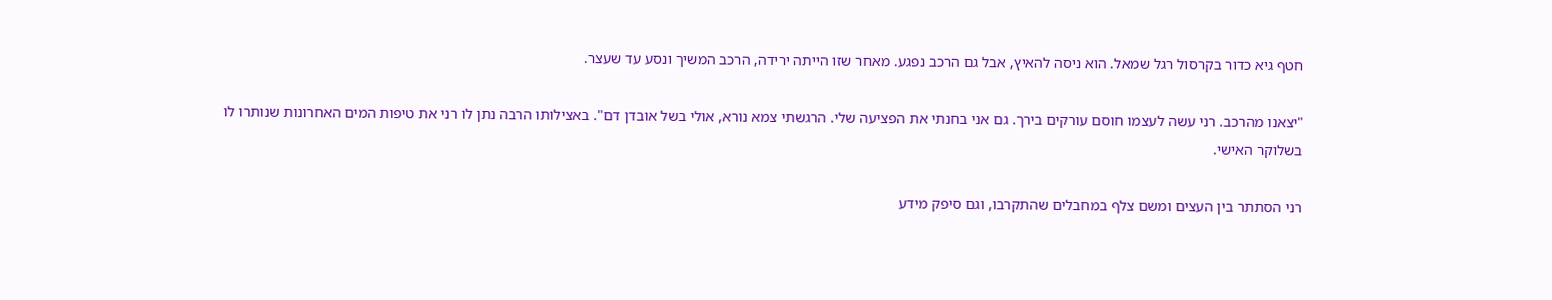חטף גיא כדור בקרסול רגל שמאל. הוא ניסה להאיץ, אבל גם הרכב נפגע. מאחר שזו הייתה ירידה, הרכב המשיך ונסע עד שעצר.

"יצאנו מהרכב. רני עשה לעצמו חוסם עורקים בירך. גם אני בחנתי את הפציעה שלי. הרגשתי צמא נורא, אולי בשל אובדן דם". באצילותו הרבה נתן לו רני את טיפות המים האחרונות שנותרו לו בשלוקר האישי.

רני הסתתר בין העצים ומשם צלף במחבלים שהתקרבו, וגם סיפק מידע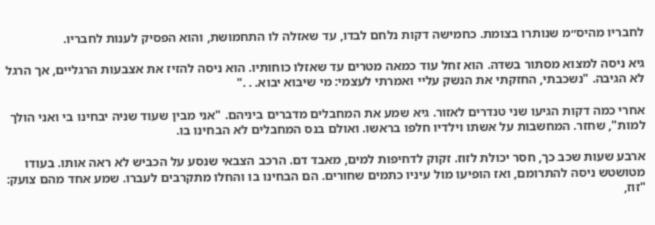לחבריו מהיס״מ שנותרו בצומת. כחמישה דקות נלחם לבדו, עד שאזלה לו התחמושת, והוא הפסיק לענות לחבריו.

גיא ניסה למצוא מסתור בשדה. הוא זחל עוד כמאה מטרים עד שאזלו כוחותיו. הוא ניסה להזיז את אצבעות הרגליים, אך הרגל לא הגיבה. "נשכבתי, החזקתי את הנשק עליי ואמרתי לעצמי: מי שיבוא יבוא. . ."

אחרי כמה דקות הגיעו שני טנדרים לאזור. גיא שמע את המחבלים מדברים ביניהם. "אני מבין שעוד שניה יבחינו בי ואני הולך למות", שחזר. המחשבות על אשתו וילדיו חלפו בראשו. ואולם בנס המחבלים לא הבחינו בו.

ארבע שעות שכב כך, חסר יכולת לזוז. זקוק לדחיפות למים, מאבד דם. הרכב הצבאי שנסע על הכביש לא ראה אותו. בעודו מטושטש ניסה להתרומם, ואז הופיעו מול עיניו כתמים שחורים. הם הבחינו בו והחלו מתקרבים לעברו. שמע אחד מהם צועק: "זוז,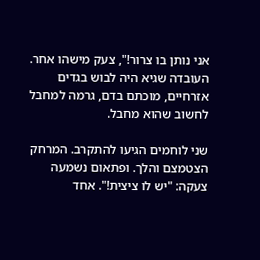אני נותן בו צרור!", צעק מישהו אחר. העובדה שגיא היה לבוש בגדים אזרחיים, מוכתם בדם, גרמה למחבל לחשוב שהוא מחבל.

שני לוחמים הגיעו להתקרב. המרחק הצטמצם והלך. ופתאום נשמעה צעקה: "יש לו ציצית!". אחד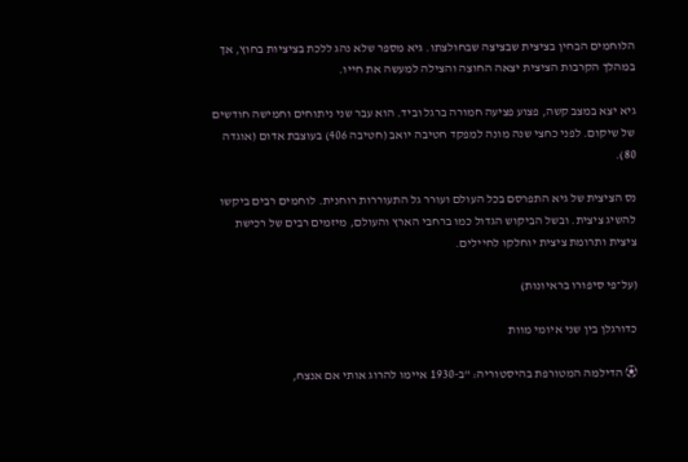הלוחמים הבחין בציצית שבציצה שבחולצתו. גיא מספר שלא נהג ללכת בציציות בחוץ, אך במהלך הקרבות הציצית יצאה החוצה והצילה למעשה את חייו.

גיא יצא במצב קשה, פצוע פציעה חמורה ברגל וביד. הוא עבר שני ניתוחים וחמישה חודשים של שיקום. לפני כחצי שנה מונה למפקד חטיבה יואב (חטיבה 406) בעוצבת אדום (אוגדה 80).

נס הציצית של גיא התפרסם בכל העולם ועורר גל התעוררות רוחנית. לוחמים רבים ביקשו להשיג ציצית. ובשל הביקוש הגדול כמו ברחבי הארץ והעולם, מיזמים רבים של רכישת ציצית ותרומת ציצית יוחלקו לחיילים.

(על־פי סיפורו בראיונות)

כדורגלן בין שני איומי מוות

⚽ הדילמה המטורפת בהיסטוריה: "ב-1930 איימו להרוג אותי אם אנצח,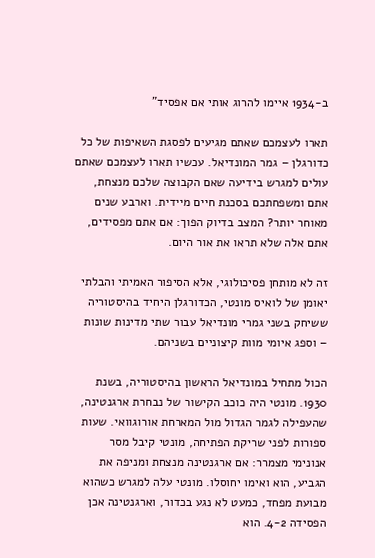ב-1934 איימו להרוג אותי אם אפסיד"

תארו לעצמכם שאתם מגיעים לפסגת השאיפות של כל כדורגלן – גמר המונדיאל. עכשיו תארו לעצמכם שאתם עולים למגרש בידיעה שאם הקבוצה שלכם מנצחת, אתם ומשפחתכם בסכנת חיים מיידית. וארבע שנים מאוחר יותר? המצב בדיוק הפוך: אם אתם מפסידים, אתם אלה שלא תראו את אור היום.

זה לא מותחן פסיכולוגי, אלא הסיפור האמיתי והבלתי יאומן של לואיס מונטי, הכדורגלן היחיד בהיסטוריה ששיחק בשני גמרי מונדיאל עבור שתי מדינות שונות – וספג איומי מוות קיצוניים בשניהם.

הכול מתחיל במונדיאל הראשון בהיסטוריה, בשנת 1930. מונטי היה כוכב הקישור של נבחרת ארגנטינה, שהעפילה לגמר הגדול מול המארחת אורוגוואי. שעות ספורות לפני שריקת הפתיחה, מונטי קיבל מסר אנונימי מצמרר: אם ארגנטינה מנצחת ומניפה את הגביע, הוא ואימו יחוסלו. מונטי עלה למגרש כשהוא מבועת מפחד, כמעט לא נגע בכדור, וארגנטינה אכן הפסידה 4-2. הוא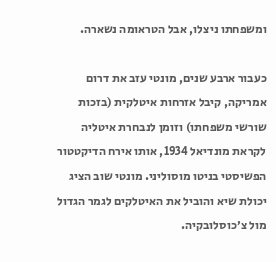ומשפחתו ניצלו, אבל הטראומה נשארה.

כעבור ארבע שנים, מונטי עזב את דרום אמריקה, קיבל אזרחות איטלקית (בזכות שורשי משפחתו) וזומן לנבחרת איטליה לקראת מונדיאל 1934, אותו אירח הדיקטטור הפשיסטי בניטו מוסוליני. מונטי שוב הציג יכולת שיא והוביל את האיטלקים לגמר הגדול מול צ׳כוסלובקיה.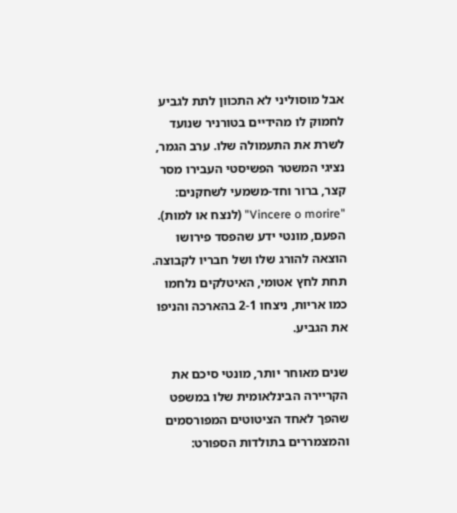אבל מוסוליני לא התכוון לתת לגביע לחמוק לו מהידיים בטורניר שנועד לשרת את התעמולה שלו. ערב הגמר, נציגי המשטר הפשיסטי העבירו מסר קצר, ברור וחד-משמעי לשחקנים: "Vincere o morire" (לנצח או למות). הפעם, מונטי ידע שהפסד פירושו הוצאה להורג שלו ושל חבריו לקבוצה. תחת לחץ אטומי, האיטלקים נלחמו כמו אריות, ניצחו 2-1 בהארכה והניפו את הגביע.

שנים מאוחר יותר, מונטי סיכם את הקריירה הבינלאומית שלו במשפט שהפך לאחד הציטוטים המפורסמים והמצמררים בתולדות הספורט: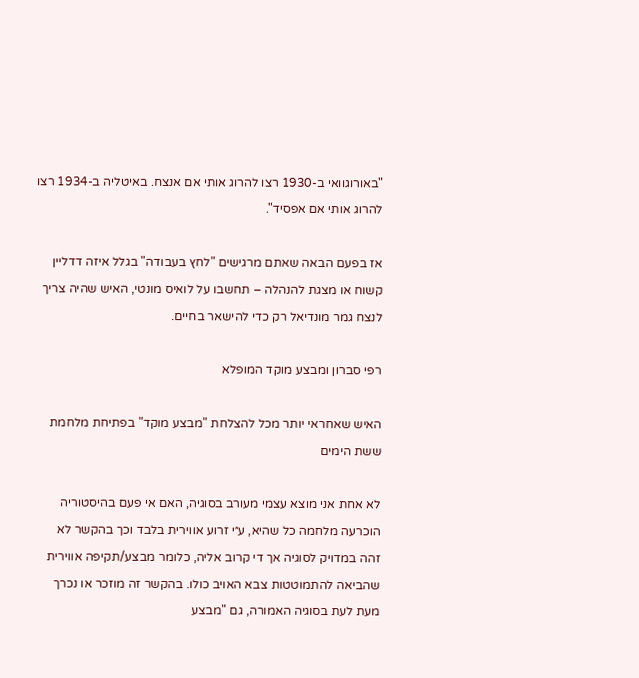"באורוגוואי ב-1930 רצו להרוג אותי אם אנצח. באיטליה ב-1934 רצו להרוג אותי אם אפסיד".

אז בפעם הבאה שאתם מרגישים "לחץ בעבודה" בגלל איזה דדליין קשוח או מצגת להנהלה – תחשבו על לואיס מונטי, האיש שהיה צריך לנצח גמר מונדיאל רק כדי להישאר בחיים.

רפי סברון ומבצע מוקד המופלא

האיש שאחראי יותר מכל להצלחת "מבצע מוקד" בפתיחת מלחמת ששת הימים

לא אחת אני מוצא עצמי מעורב בסוגיה, האם אי פעם בהיסטוריה הוכרעה מלחמה כל שהיא, ע״י זרוע אווירית בלבד וכך בהקשר לא זהה במדויק לסוגיה אך די קרוב אליה, כלומר מבצע/תקיפה אווירית שהביאה להתמוטטות צבא האויב כולו. בהקשר זה מוזכר או נכרך מעת לעת בסוגיה האמורה, גם "מבצע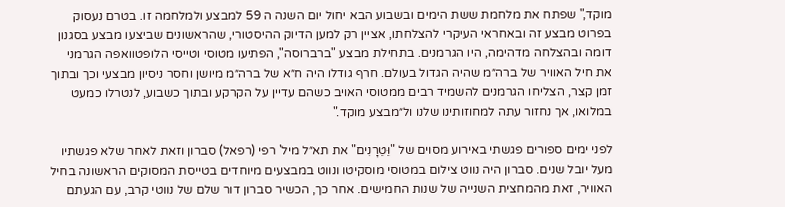מוקד," שפתח את מלחמת ששת הימים ובשבוע הבא יחול יום השנה ה 59 למבצע ולמלחמה זו. בטרם נעסוק בפרוט מבצע זה ובאחראי העיקרי להצלחתו, אציין רק למען הדיוק ההיסטורי, שהראשונים שביצעו מבצע בסגנון דומה ובהצלחה מדהימה, היו הגרמנים. בתחילת מבצע "ברברוסה", הפתיעו מטוסי וטייסי הלופטוואפה הגרמני את חיל האוויר של ברה״מ שהיה הגדול בעולם. חרף גודלו היה ח״א של ברה״מ מיושן וחסר ניסיון מבצעי וכך ובתוך זמן קצר, הצליחו הגרמנים להשמיד רבים ממטוסי האויב כשהם עדיין על הקרקע ובתוך כשבוע, לנטרלו כמעט במלואו, אך נחזור עתה למחוזותינו שלנו ול״מבצע מוקד."

לפני ימים ספורים פגשתי באירוע מסוים של "וֵּטֵרָנִים" את תא״ל מיל' רפי (רפאל) סברון וזאת לאחר שלא פגשתיו מעל יובל שנים. סברון היה נווט צילום במטוסי מוסקיטו ונווט במבצעים מיוחדים בטייסת המסוקים הראשונה בחיל האוויר, זאת מהמחצית השנייה של שנות החמישים. אחר כך, הכשיר סברון דור שלם של נווטי קרב, עם הגעתם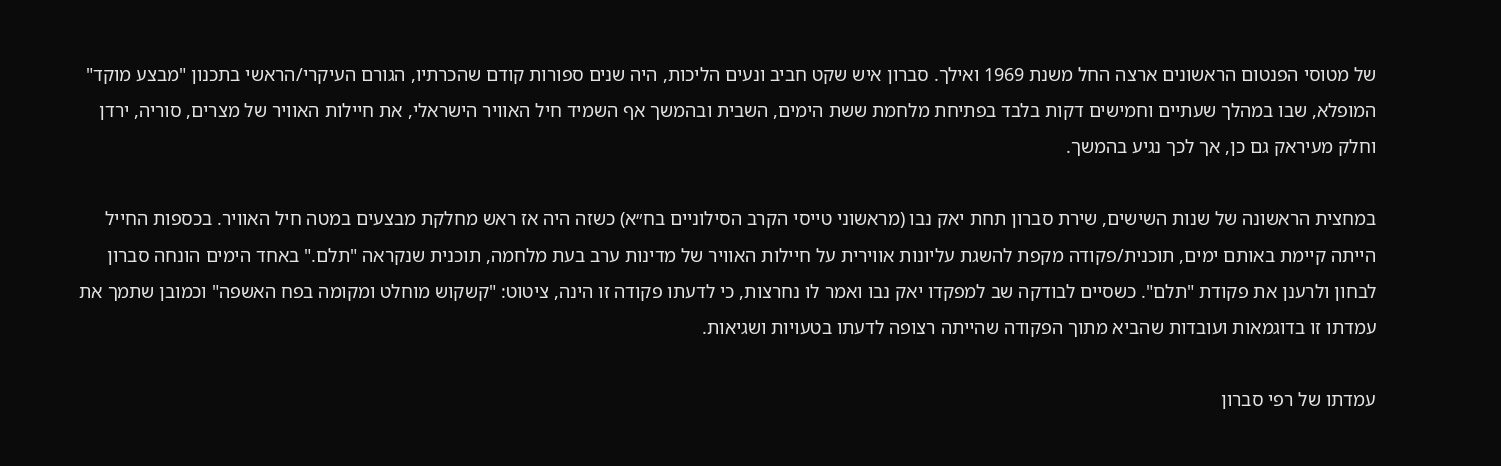של מטוסי הפנטום הראשונים ארצה החל משנת 1969 ואילך. סברון איש שקט חביב ונעים הליכות, היה שנים ספורות קודם שהכרתיו, הגורם העיקרי/הראשי בתכנון "מבצע מוקד" המופלא, שבו במהלך שעתיים וחמישים דקות בלבד בפתיחת מלחמת ששת הימים, השבית ובהמשך אף השמיד חיל האוויר הישראלי, את חיילות האוויר של מצרים, סוריה, ירדן וחלק מעיראק גם כן, אך לכך נגיע בהמשך.

במחצית הראשונה של שנות השישים, שירת סברון תחת יאק נבו (מראשוני טייסי הקרב הסילוניים בח״א) כשזה היה אז ראש מחלקת מבצעים במטה חיל האוויר. בכספות החייל הייתה קיימת באותם ימים, תוכנית/פקודה מקפת להשגת עליונות אווירית על חיילות האוויר של מדינות ערב בעת מלחמה, תוכנית שנקראה "תלם." באחד הימים הונחה סברון לבחון ולרענן את פקודת "תלם". כשסיים לבודקה שב למפקדו יאק נבו ואמר לו נחרצות, כי לדעתו פקודה זו הינה, ציטוט: "קשקוש מוחלט ומקומה בפח האשפה" וכמובן שתמך את עמדתו זו בדוגמאות ועובדות שהביא מתוך הפקודה שהייתה רצופה לדעתו בטעויות ושגיאות.

עמדתו של רפי סברון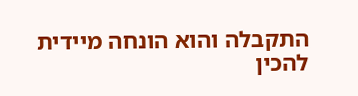התקבלה והוא הונחה מיידית להכין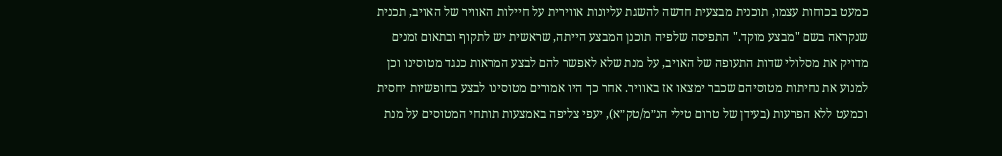כמעט בכוחות עצמו, תוכנית מבצעית חדשה להשגת עליונות אווירית על חיילות האוויר של האויב, תכנית שנקראה בשם "מבצע מוקד." התפיסה שלפיה תוכנן המבצע הייתה, שראשית יש לתקוף ובתאום זמנים מדויק את מסלולי שדות התעופה של האויב, על מנת שלא לאפשר להם לבצע המראות כנגד מטוסינו וכן למנוע את נחיתות מטוסיהם שכבר ימצאו אז באוויר. אחר כך היו אמורים מטוסינו לבצע בחופשיות יחסית וכמעט ללא הפרעות (בעידן של טרום טילי הנ״מ/טק״א), יעפי צליפה באמצעות תותחי המטוסים על מנת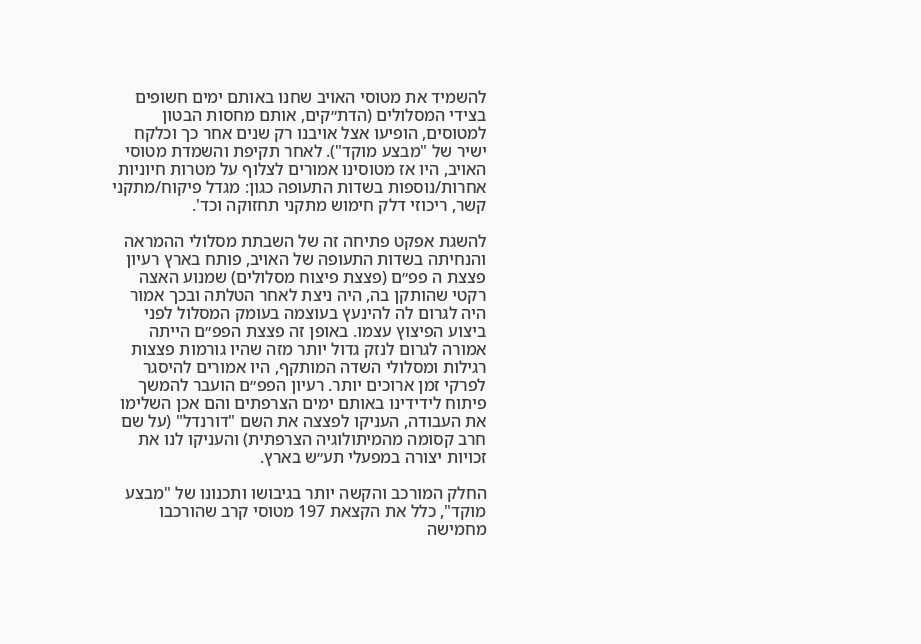להשמיד את מטוסי האויב שחנו באותם ימים חשופים בצידי המסלולים (הדת״קים, אותם מחסות הבטון למטוסים, הופיעו אצל אויבנו רק שנים אחר כך וכלקח ישיר של "מבצע מוקד"). לאחר תקיפת והשמדת מטוסי האויב, היו אז מטוסינו אמורים לצלוף על מטרות חיוניות אחרות/נוספות בשדות התעופה כגון: מגדל פיקוח/מתקני קשר, ריכוזי דלק חימוש מתקני תחזוקה וכד'.

להשגת אפקט פתיחה זה של השבתת מסלולי ההמראה והנחיתה בשדות התעופה של האויב, פותח בארץ רעיון פצצת ה פפ״ם (פצצת פיצוח מסלולים) שמנוע האצה רקטי שהותקן בה, היה ניצת לאחר הטלתה ובכך אמור היה לגרום לה להינעץ בעוצמה בעומק המסלול לפני ביצוע הפיצוץ עצמו. באופן זה פצצת הפפ״ם הייתה אמורה לגרום לנזק גדול יותר מזה שהיו גורמות פצצות רגילות ומסלולי השדה המותקף, היו אמורים להיסגר לפרקי זמן ארוכים יותר. רעיון הפפ״ם הועבר להמשך פיתוח לידידינו באותם ימים הצרפתים והם אכן השלימו את העבודה, העניקו לפצצה את השם "דורנדל" (על שם חרב קסומה מהמיתולוגיה הצרפתית) והעניקו לנו את זכויות יצורה במפעלי תע״ש בארץ.

החלק המורכב והקשה יותר בגיבושו ותכנונו של "מבצע מוקד", כלל את הקצאת 197 מטוסי קרב שהורכבו מחמישה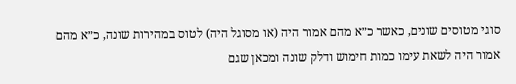סוגי מטוסים שונים, כאשר כ״א מהם אמור היה (או מסוגל היה) לטוס במהירות שונה, כ״א מהם אמור היה לשאת עימו כמות חימוש ודלק שונה ומכאן שגם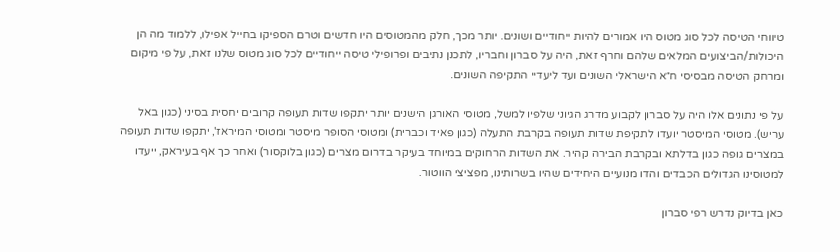טיווחי הטיסה לכל סוג מטוס היו אמורים להיות ייחודיים ושונים. יותר מכך, חלק מהמטוסים היו חדשים וטרם הספיקו בחייל אפילו, ללמוד מה הן היכולות/הביצועים המלאים שלהם וחרף זאת, היה על סברון וחבריו, לתכנן נתיבים ופרופילי טיסה ייחודיים לכל סוג מטוס שלנו זאת, על פי מיקום ומרחק הטיסה מבסיסי ח״א הישראלי השונים ועד ליעדיי התקיפה השונים.

על פי נתונים אלו היה על סברון לקבוע מדרג הגיוני שלפיו למשל, מטוסי האורגן הישנים יותר יתקפו שדות תעופה קרובים יחסית בסיני (כגון באל עריש). מטוסי המיסטר יועדו לתקיפת שדות תעופה בקרבת התעלה (כגון פאיד וכברית) ומטוסי הסופר מיסטר ומטוסי המיראז', יתקפו שדות תעופה במצרים גופה כגון בדלתא ובקרבת הבירה קהיר. את השדות הרחוקים במיוחד בעיקר בדרום מצרים (כגון בלוקסור) ואחר כך אף בעיראק, ייעדו למטוסינו הגדולים הכבדים והדו מנועיים היחידים שהיו בשרותינו, מפציצי הווטור.

כאן בדיוק נדרש רפי סברון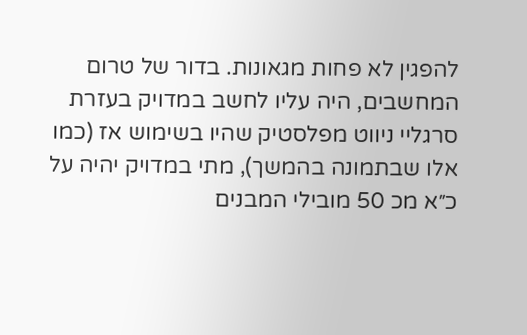להפגין לא פחות מגאונות. בדור של טרום המחשבים, היה עליו לחשב במדויק בעזרת סרגליי ניווט מפלסטיק שהיו בשימוש אז (כמו אלו שבתמונה בהמשך), מתי במדויק יהיה על כ״א מכ 50 מובילי המבנים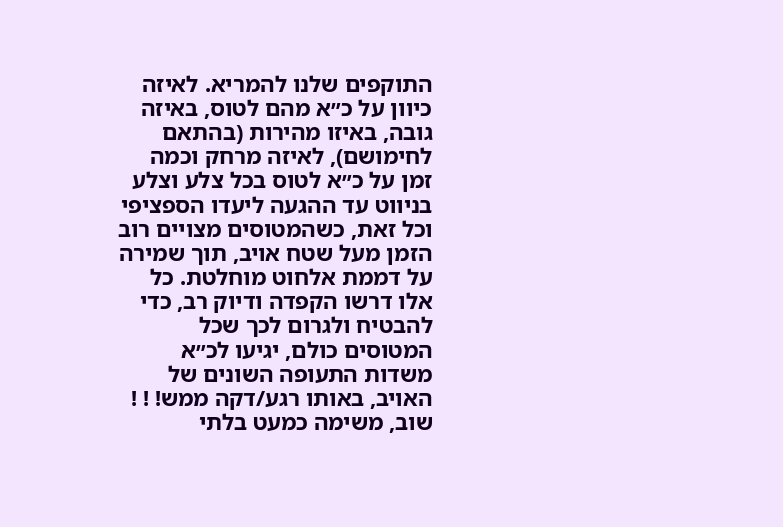התוקפים שלנו להמריא. לאיזה כיוון על כ״א מהם לטוס, באיזה גובה, באיזו מהירות (בהתאם לחימושם), לאיזה מרחק וכמה זמן על כ״א לטוס בכל צלע וצלע בניווט עד ההגעה ליעדו הספציפי וכל זאת, כשהמטוסים מצויים רוב הזמן מעל שטח אויב, תוך שמירה על דממת אלחוט מוחלטת. כל אלו דרשו הקפדה ודיוק רב, כדי להבטיח ולגרום לכך שכל המטוסים כולם, יגיעו לכ״א משדות התעופה השונים של האויב, באותו רגע/דקה ממש! ! ! שוב, משימה כמעט בלתי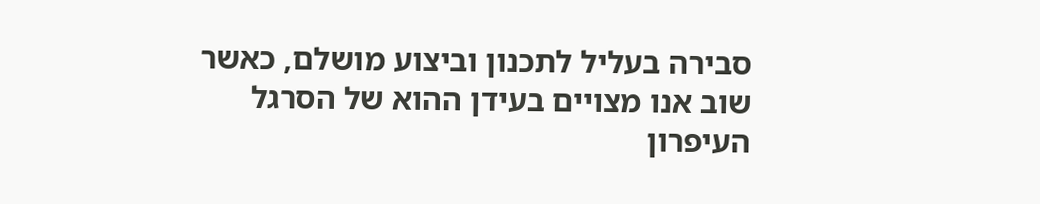סבירה בעליל לתכנון וביצוע מושלם, כאשר שוב אנו מצויים בעידן ההוא של הסרגל העיפרון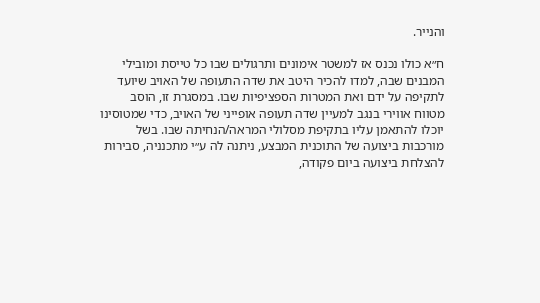והנייר.

ח״א כולו נכנס אז למשטר אימונים ותרגולים שבו כל טייסת ומובילי המבנים שבה, למדו להכיר היטב את שדה התעופה של האויב שיועד לתקיפה על ידם ואת המטרות הספציפיות שבו. במסגרת זו, הוסב מטווח אווירי בנגב למעיין שדה תעופה אופייני של האויב, כדי שמטוסינו יוכלו להתאמן עליו בתקיפת מסלולי המראה/הנחיתה שבו. בשל מורכבות ביצועה של התוכנית המבצע, ניתנה לה ע״י מתכנניה, סבירות להצלחת ביצועה ביום פקודה,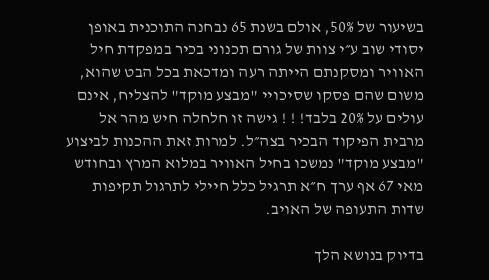בשיעור של 50%, אולם בשנת 65 נבחנה התוכנית באופן יסודי שוב ע״י צוות של גורם תכנוני בכיר במפקדת חיל האוויר ומסקנתם הייתה רעה ומדכאת בכל הבט שהוא, משום שהם פסקו שסיכויי "מבצע מוקד" להצליח, אינם עולים על 20% בלבד! ! ! גישה זו חלחלה חיש מהר אל מרבית הפיקוד הבכיר בצה״ל. למרות זאת ההכנות לביצוע "מבצע מוקד" נמשכו בחיל האוויר במלוא המרץ ובחודש מאי 67 אף ערך ח״א תרגיל כלל חיילי לתרגול תקיפות שדות התעופה של האויב.

בדיוק בנושא הלך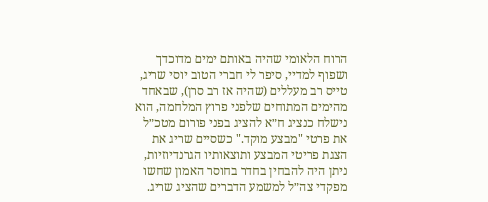הרוח הלאומי שהיה באותם ימים מדוכדך ושפוף למדיי, סיפר לי חברי הטוב יוסי שריג, טייס רב מעללים (שהיה אז רב סרן), שבאחד מהימים המתוחים שלפני פרוץ המלחמה, הוא נישלח כנציג ח״א להציג בפני פורום מטכ״ל את פרטי "מבצע מוקד." כשסיים שריג את הצגת פריטי המבצע ותוצאותיו הגרנדיוזיות, ניתן היה להבחין בחדר בחוסר האמון שחשו מפקדי צה״ל למשמע הדברים שהציג שריג.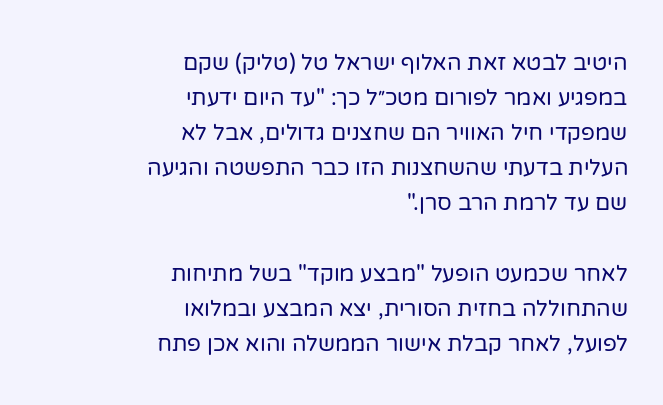היטיב לבטא זאת האלוף ישראל טל (טליק) שקם במפגיע ואמר לפורום מטכ״ל כך: "עד היום ידעתי שמפקדי חיל האוויר הם שחצנים גדולים, אבל לא העלית בדעתי שהשחצנות הזו כבר התפשטה והגיעה שם עד לרמת הרב סרן."

לאחר שכמעט הופעל "מבצע מוקד" בשל מתיחות שהתחוללה בחזית הסורית, יצא המבצע ובמלואו לפועל, לאחר קבלת אישור הממשלה והוא אכן פתח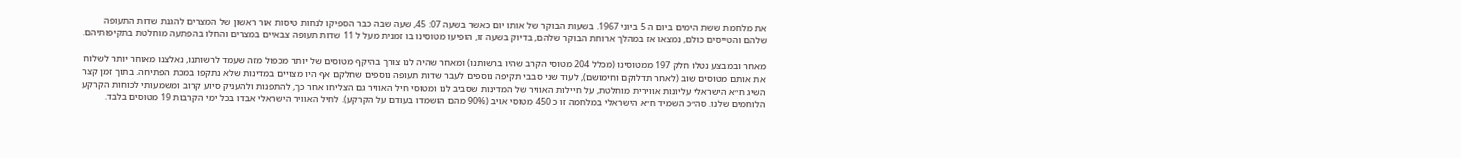את מלחמת ששת הימים ביום ה 5 ביוני 1967. בשעות הבוקר של אותו יום כאשר בשעה 07: 45, שעה שבה כבר הספיקו לנחות טיסות אור ראשון של המצרים להגנת שדות התעופה שלהם והטייסים כולם, נמצאו אז במהלך ארוחת הבוקר שלהם, בדיוק בשעה זו, הופיעו מטוסינו בו זמנית מעל ל 11 שדות תעופה צבאיים במצרים והחלו בהפתעה מוחלטת בתקיפותיהם.

מאחר ובמבצע נטלו חלק 197 ממטוסינו (מכלל 204 מטוסי הקרב שהיו ברשותנו) ומאחר שהיה לנו צורך בהיקף מטוסים של יותר מכפול מזה שעמד לרשותנו, נאלצנו מאוחר יותר לשלוח את אותם מטוסים שוב (לאחר תדלוקם וחימושם), לעוד שני סבבי תקיפה נוספים לעבר שדות תעופה נוספים שחלקם אף היו מצויים במדינות שלא נתקפו במכת הפתיחה. בתוך זמן קצר השיג ח״א הישראלי עליונות אווירית מוחלטת, על חיילות האוויר של המדינות שסביב לנו ומטוסי חיל האוויר גם הצליחו אחר כך, להתפנות ולהעניק סיוע קרוב ומשמעותי לכוחות הקרקע הלוחמים שלנו. סה״כ השמיד ח״א הישראלי במלחמה זו כ 450 מטוסי אויב (90% מהם הושמדו בעודם על הקרקע). לחיל האוויר הישראלי אבדו בכל ימי הקרבות 19 מטוסים בלבד.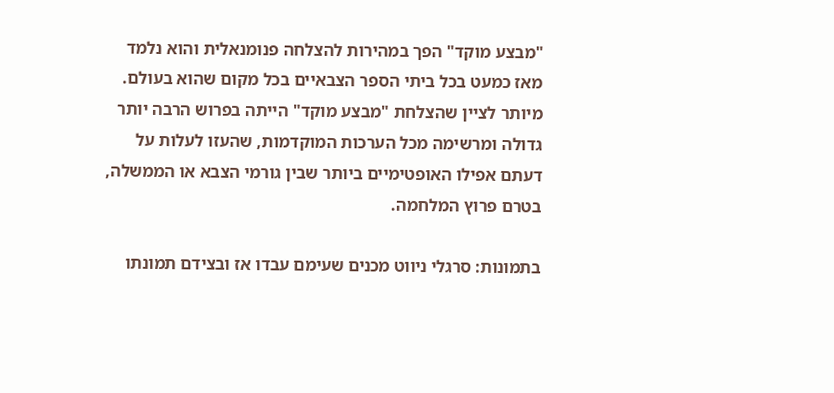"מבצע מוקד" הפך במהירות להצלחה פנומנאלית והוא נלמד מאז כמעט בכל ביתי הספר הצבאיים בכל מקום שהוא בעולם. מיותר לציין שהצלחת "מבצע מוקד" הייתה בפרוש הרבה יותר גדולה ומרשימה מכל הערכות המוקדמות, שהעזו לעלות על דעתם אפילו האופטימיים ביותר שבין גורמי הצבא או הממשלה, בטרם פרוץ המלחמה.

בתמונות: סרגלי ניווט מכנים שעימם עבדו אז ובצידם תמונתו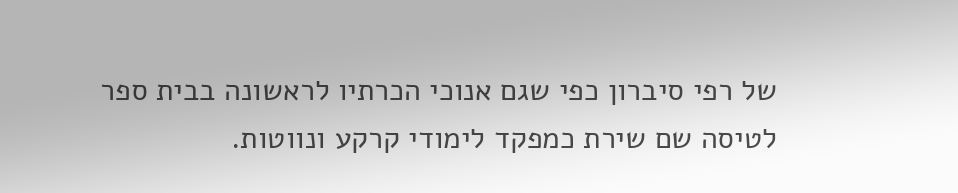של רפי סיברון כפי שגם אנוכי הכרתיו לראשונה בבית ספר לטיסה שם שירת כמפקד לימודי קרקע ונווטות.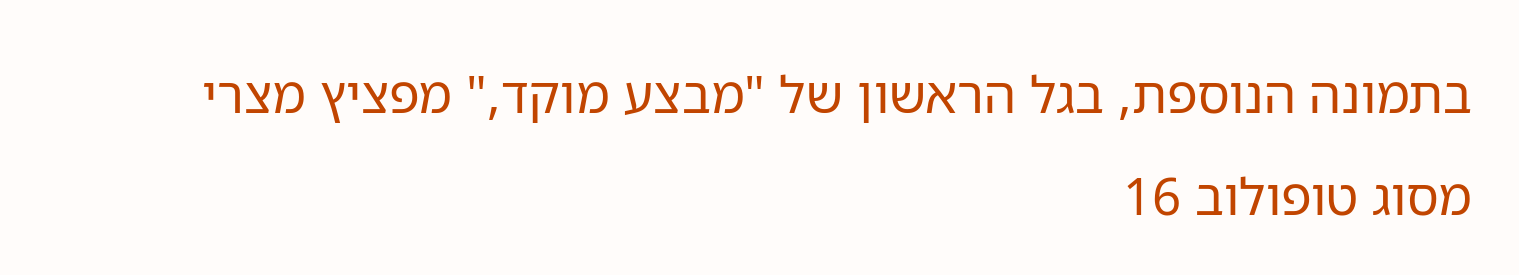בתמונה הנוספת, בגל הראשון של "מבצע מוקד," מפציץ מצרי מסוג טופולוב 16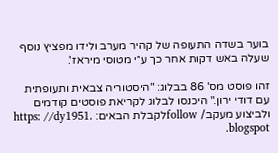בוער בשדה התעופה של קהיר מערב ולידו מפציץ נוסף שעלה באש דקות אחר כך ע״י מטוסי מיראז'.

זהו פוסט מס' 86 בבלוג: "היסטוריה צבאית ותעופתית עם דודי ירון." היכנסו לבלוג לקריאת פוסטים קודמים ולביצוע מעקב/ followלקבלת הבאים: https: //dy1951. blogspot.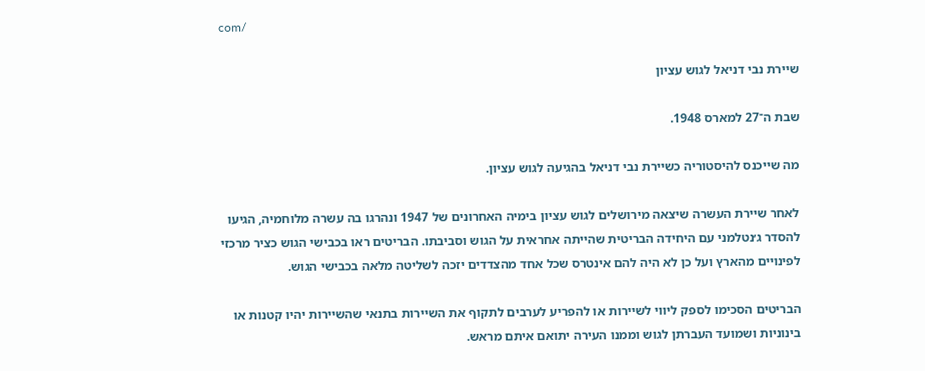com/

שיירת נבי דניאל לגוש עציון

שבת ה־27 למארס 1948.

מה שייכנס להיסטוריה כשיירת נבי דניאל בהגיעה לגוש עציון.

לאחר שיירת העשרה שיצאה מירושלים לגוש עציון בימיה האחרונים של 1947 ונהרגו בה עשרה מלוחמיה, הגיעו להסדר ג׳נטלמני עם היחידה הבריטית שהייתה אחראית על הגוש וסביבתו. הבריטים ראו בכבישי הגוש כציר מרכזי לפינויים מהארץ ועל כן לא היה להם אינטרס שכל אחד מהצדדים יזכה לשליטה מלאה בכבישי הגוש.

הבריטים הסכימו לספק ליווי לשיירות או להפריע לערבים לתקוף את השיירות בתנאי שהשיירות יהיו קטנות או בינוניות ושמועד העברתן לגוש וממנו העירה יתואם איתם מראש.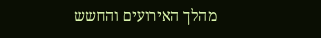מהלך האירועים והחשש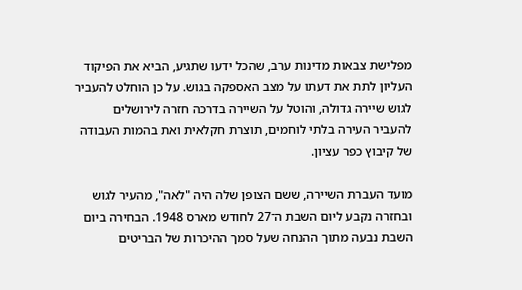מפלישת צבאות מדינות ערב, שהכל ידעו שתגיע, הביא את הפיקוד העליון לתת את דעתו על מצב האספקה בגוש. על כן הוחלט להעביר לגוש שיירה גדולה, והוטל על השיירה בדרכה חזרה לירושלים להעביר העירה בלתי לוחמים, תוצרת חקלאית ואת בהמות העבודה של קיבוץ כפר עציון.

מועד העברת השיירה, ששם הצופן שלה היה "לאה", מהעיר לגוש ובחזרה נקבע ליום השבת ה־27 לחודש מארס 1948. הבחירה ביום השבת נבעה מתוך ההנחה שעל סמך ההיכרות של הבריטים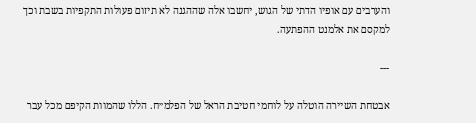והערבים עם אופיו הדתי של הגוש, יחשבו אלה שההגנה לא תיזום פעולות התקפיות בשבת וכך למקסם את אלמנט ההפתעה.

---

אבטחת השיירה הוטלה על לוחמי חטיבת הראל של הפלמ״ח. הללו שהמוות הקיפם מכל עבר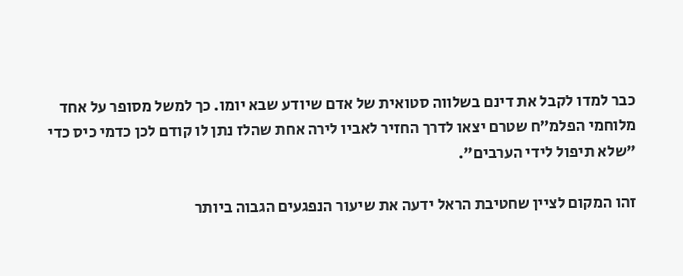כבר למדו לקבל את דינם בשלווה סטואית של אדם שיודע שבא יומו. כך למשל מסופר על אחד מלוחמי הפלמ״ח שטרם יצאו לדרך החזיר לאביו לירה אחת שהלז נתן לו קודם לכן כדמי כיס כדי "שלא תיפול לידי הערבים".

זהו המקום לציין שחטיבת הראל ידעה את שיעור הנפגעים הגבוה ביותר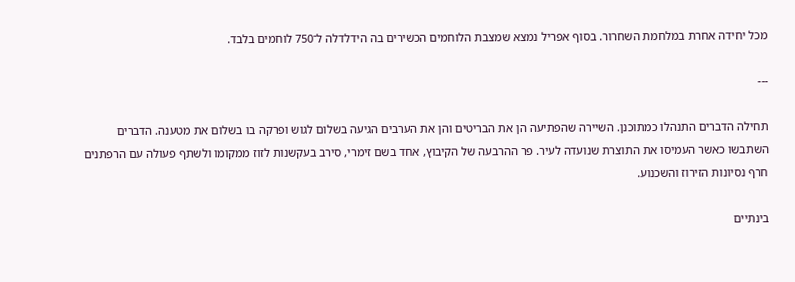מכל יחידה אחרת במלחמת השחרור. בסוף אפריל נמצא שמצבת הלוחמים הכשירים בה הידלדלה ל־750 לוחמים בלבד.

---

תחילה הדברים התנהלו כמתוכנן. השיירה שהפתיעה הן את הבריטים והן את הערבים הגיעה בשלום לגוש ופרקה בו בשלום את מטענה. הדברים השתבשו כאשר העמיסו את התוצרת שנועדה לעיר. פר ההרבעה של הקיבוץ, אחד בשם זימרי, סירב בעקשנות לזוז ממקומו ולשתף פעולה עם הרפתנים חרף נסיונות הזירוז והשכנוע.

בינתיים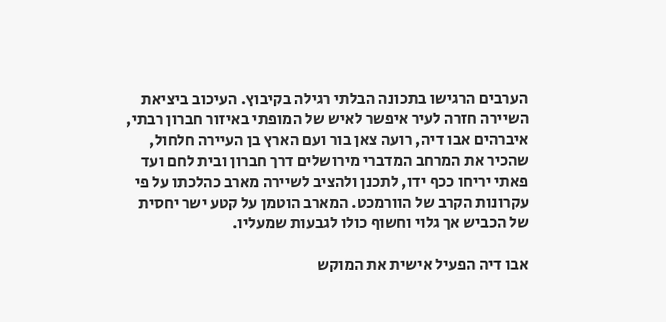הערבים הרגישו בתכונה הבלתי רגילה בקיבוץ. העיכוב ביציאת השיירה חזרה לעיר איפשר לאיש של המופתי באיזור חברון רבתי, איברהים אבו דיה, רועה צאן בור ועם הארץ בן העיירה חלחול, שהכיר את המרחב המדברי מירושלים דרך חברון ובית לחם ועד פאתי יריחו ככף ידו, לתכנן ולהציב לשיירה מארב כהלכתו על פי עקרונות הקרב של הוורמכט. המארב הוטמן על קטע ישר יחסית של הכביש אך גלוי וחשוף כולו לגבעות שמעליו.

אבו דיה הפעיל אישית את המוקש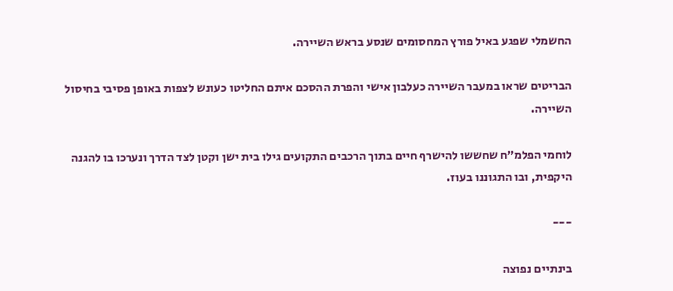החשמלי שפגע באיל פורץ המחסומים שנסע בראש השיירה.

הבריטים שראו במעבר השיירה כעלבון אישי והפרת ההסכם איתם החליטו כעונש לצפות באופן פסיבי בחיסול השיירה.

לוחמי הפלמ״ח שחששו להישרף חיים בתוך הרכבים התקועים גילו בית ישן וקטן לצד הדרך ונערכו בו להגנה היקפית, ובו התגוננו בעוז.

---

בינתיים נפוצה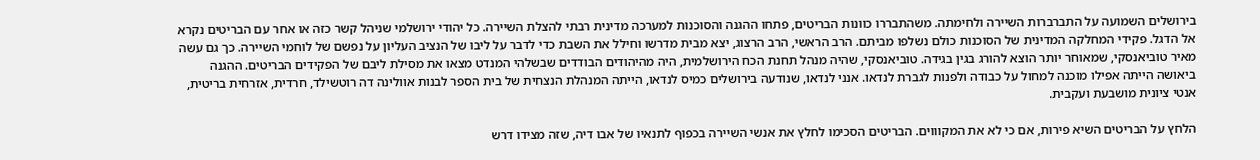בירושלים השמועה על התברברות השיירה ולחימתה. משהתבררו כוונות הבריטים, פתחו ההגנה והסוכנות למערכה מדינית רבתי להצלת השיירה. כל יהודי ירושלמי שניהל קשר כזה או אחר עם הבריטים נקרא אל הדגל. פקידי המחלקה המדינית של הסוכנות כולם נשלפו מביתם. הרב הראשי, הרב הרצוג, יצא מבית מדרשו וחילל את השבת כדי לדבר על ליבו של הנציב העליון על נפשם של לוחמי השיירה. כך גם עשה מאיר טוביאנסקי, שמאוחר יותר הוצא להורג בגין בגידה. טוביאנסקי, שהיה מנהל תחנת הכח הירושלמית, היה מהיהודים הבודדים שבשלהי המנדט מצאו את מסילת ליבם של הפקידים הבריטים. ההגנה ביאושה הייתה אפילו מוכנה למחול על כבודה ולפנות לגברת לנדאו. אנני לנדאו, שנודעה בירושלים כמיס לנדאו, הייתה המנהלת הנצחית של בית הספר לבנות אוולינה דה רוטשילד, חרדית, אזרחית בריטית, אנטי ציונית מושבעת ועקבית.

הלחץ על הבריטים השיא פירות, אם כי לא את המקוווים. הבריטים הסכימו לחלץ את אנשי השיירה בכפוף לתנאיו של אבו דיה, שזה מצידו דרש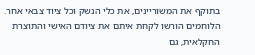בתוקף את המשוריינים, את כלי הנשק וכל ציוד צבאי אחר. הלוחמים הורשו לקחת איתם את ציודם האישי והתוצרת החקלאית, גם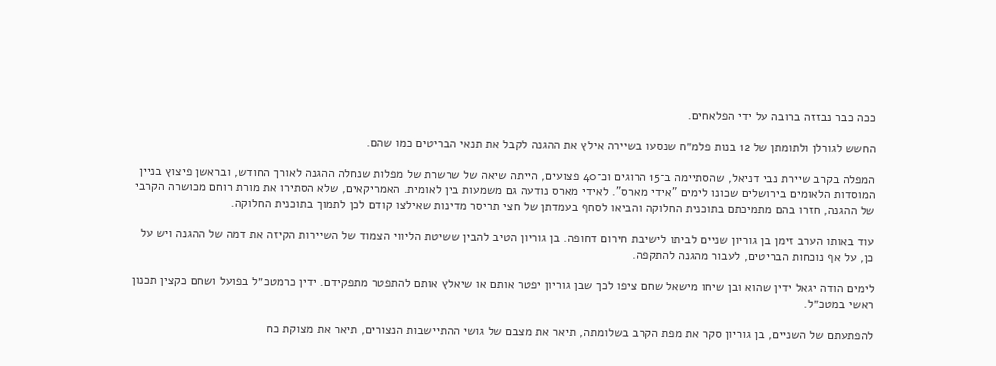ככה כבר נבזזה ברובה על ידי הפלאחים.

החשש לגורלן ולתומתן של 12 בנות פלמ״ח שנסעו בשיירה אילץ את ההגנה לקבל את תנאי הבריטים כמו שהם.

המפלה בקרב שיירת נבי דניאל, שהסתיימה ב־15 הרוגים וכ־40 פצועים, הייתה שיאה של שרשרת של מפלות שנחלה ההגנה לאורך החודש, ובראשן פיצוץ בניין המוסדות הלאומים בירושלים שכונו לימים "אידי מארס". לאידי מארס נודעה גם משמעות בין לאומית. האמריקאים, שלא הסתירו את מורת רוחם מכושרה הקרבי של ההגנה, חזרו בהם מתמיכתם בתוכנית החלוקה והביאו לסחף בעמדתן של חצי תריסר מדינות שאילצו קודם לכן לתמוך בתוכנית החלוקה.

עוד באותו הערב זימן בן גוריון שניים לביתו לישיבת חירום דחופה. בן גוריון הטיב להבין ששיטת הליווי הצמוד של השיירות הקיזה את דמה של ההגנה ויש על כן, על אף נוכחות הבריטים, לעבור מהגנה להתקפה.

לימים הודה יגאל ידין שהוא ובן שיחו מישאל שחם ציפו לכך שבן גוריון יפטר אותם או שיאלץ אותם להתפטר מתפקידם. ידין כרמטכ״ל בפועל ושחם כקצין תכנון ראשי במטכ״ל.

להפתעתם של השניים, בן גוריון סקר את מפת הקרב בשלומתה, תיאר את מצבם של גושי ההתיישבות הנצורים, תיאר את מצוקת כח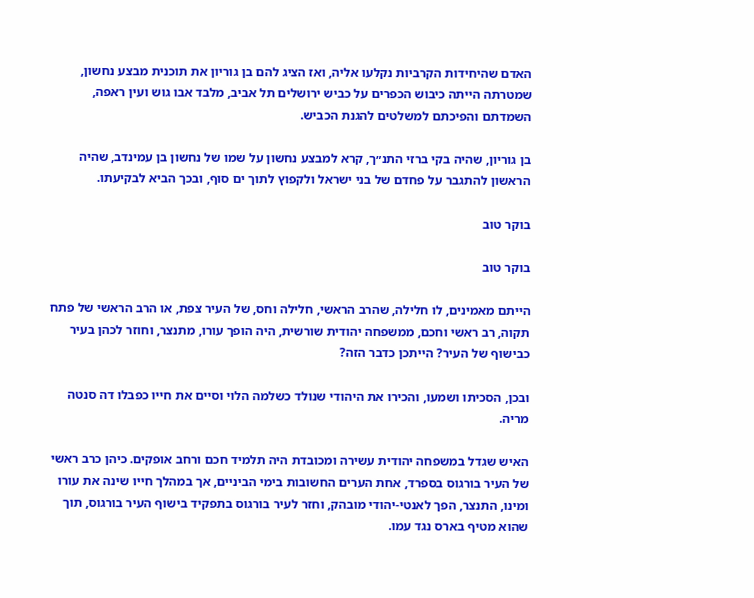האדם שהיחידות הקרביות נקלעו אליה, ואז הציג להם בן גוריון את תוכנית מבצע נחשון, שמטרתה הייתה כיבוש הכפרים על כביש ירושלים תל אביב, מלבד אבו גוש ועין ראפה, השמדתם והפיכתם למשלטים להגנת הכביש.

בן גוריון, שהיה בקי ברזי התנ״ך, קרא למבצע נחשון על שמו של נחשון בן עמינדב, שהיה הראשון להתגבר על פחדם של בני ישראל ולקפוץ לתוך ים סוף, ובכך הביא לבקיעתו.

בוקר טוב

בוקר טוב

הייתם מאמינים, לו חלילה, שהרב הראשי, חלילה וחס, של העיר צפת, או הרב הראשי של פתח תקוה, רב ראשי וחכם, ממשפחה יהודית שורשית, היה הופך עורו, מתנצר, וחוזר לכהן בעיר כבישוף של העיר? הייתכן כדבר הזה?

ובכן, הסכיתו ושמעו, והכירו את היהודי שנולד כשלמה הלוי וסיים את חייו כפבלו דה סנטה מריה.

האיש שגדל במשפחה יהודית עשירה ומכובדת היה תלמיד חכם ורחב אופקים. כיהן כרב ראשי של העיר בורגוס בספרד, אחת הערים החשובות בימי הביניים, אך במהלך חייו שינה את עורו ומינו, התנצר, הפך לאנטי-יהודי מובהק, וחזר לעיר בורגוס בתפקיד בישוף העיר בורגוס, תוך שהוא מטיף בארס נגד עמו.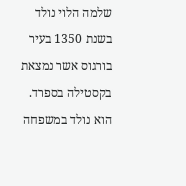שלמה הלוי נולד בשנת 1350 בעיר בורגוס אשר נמצאת בקסטילה בספרד. הוא נולד במשפחה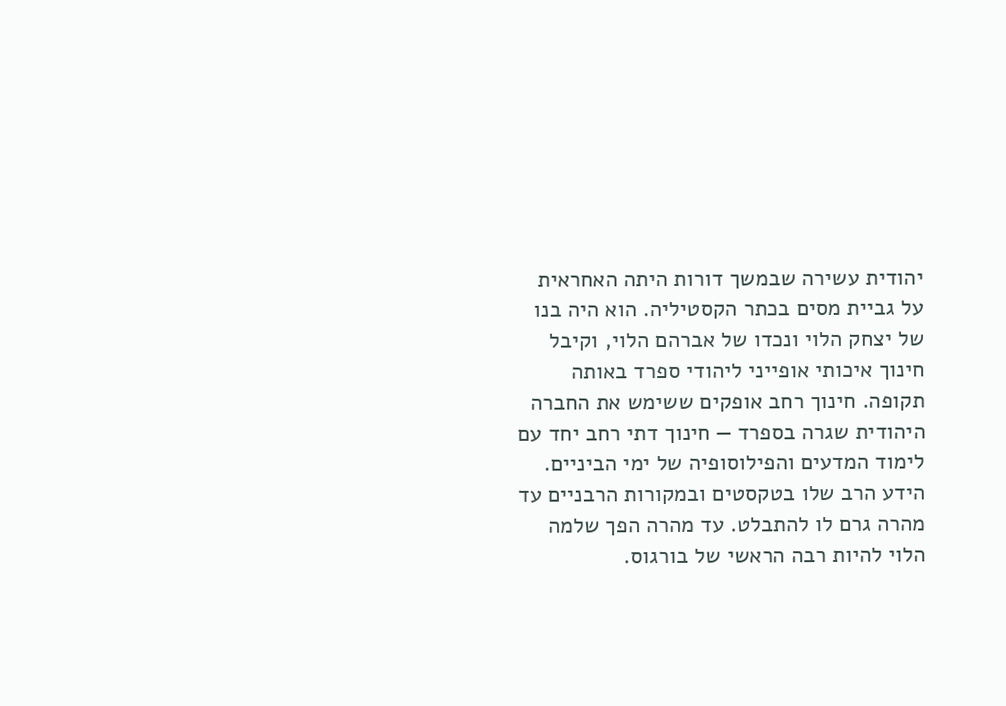יהודית עשירה שבמשך דורות היתה האחראית על גביית מסים בכתר הקסטיליה. הוא היה בנו של יצחק הלוי ונכדו של אברהם הלוי, וקיבל חינוך איכותי אופייני ליהודי ספרד באותה תקופה. חינוך רחב אופקים ששימש את החברה היהודית שגרה בספרד — חינוך דתי רחב יחד עם לימוד המדעים והפילוסופיה של ימי הביניים. הידע הרב שלו בטקסטים ובמקורות הרבניים עד מהרה גרם לו להתבלט. עד מהרה הפך שלמה הלוי להיות רבה הראשי של בורגוס.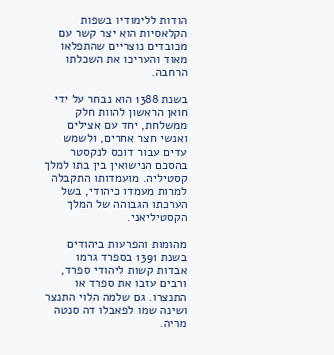הודות ללימודיו בשפות הקלאסיות הוא יצר קשר עם מכובדים נוצריים שהתפלאו מאוד והעריכו את השכלתו הרחבה.

בשנת 1388 הוא נבחר על ידי חואן הראשון להוות חלק ממשלחת, יחד עם אצילים ואנשי חצר אחרים, ולשמש עדים עבור דוכס לנקסטר בהסכם הנישואין בין בתו למלך קסטיליה. מועמדותו התקבלה למרות מעמדו כיהודי, בשל הערכתו הגבוהה של המלך הקסטיליאני.

מהומות והפרעות ביהודים בשנת 1391 בספרד גרמו אבדות קשות ליהודי ספרד, ורבים עזבו את ספרד או התנצרו. גם שלמה הלוי התנצר ושינה שמו לפאבלו דה סנטה מריה.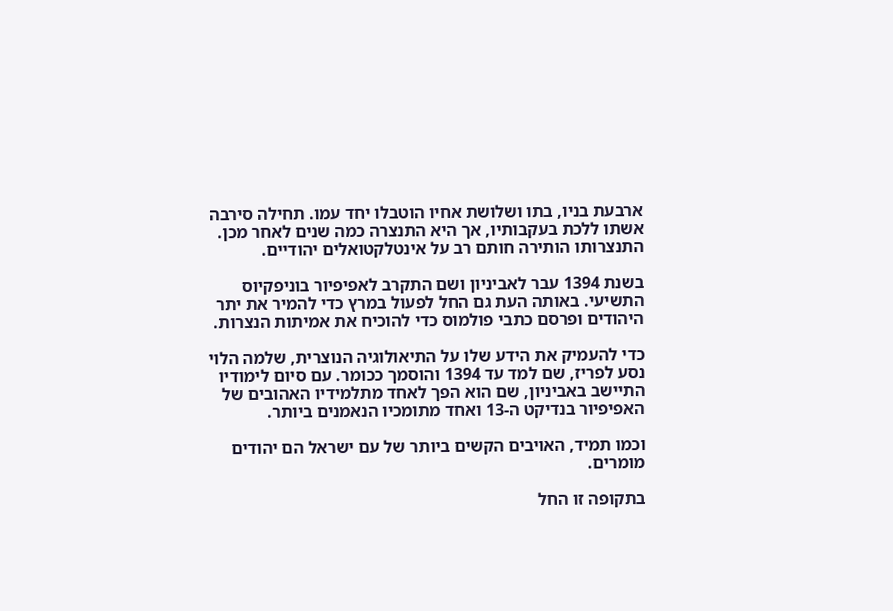ארבעת בניו, בתו ושלושת אחיו הוטבלו יחד עמו. תחילה סירבה אשתו ללכת בעקבותיו, אך היא התנצרה כמה שנים לאחר מכן. התנצרותו הותירה חותם רב על אינטלקטואלים יהודיים.

בשנת 1394 עבר לאביניון ושם התקרב לאפיפיור בוניפקיוס התשיעי. באותה העת גם החל לפעול במרץ כדי להמיר את יתר היהודים ופרסם כתבי פולמוס כדי להוכיח את אמיתות הנצרות.

כדי להעמיק את הידע שלו על התיאולוגיה הנוצרית, שלמה הלוי נסע לפריז, שם למד עד 1394 והוסמך ככומר. עם סיום לימודיו התיישב באביניון, שם הוא הפך לאחד מתלמידיו האהובים של האפיפיור בנדיקט ה-13 ואחד מתומכיו הנאמנים ביותר.

וכמו תמיד, האויבים הקשים ביותר של עם ישראל הם יהודים מומרים.

בתקופה זו החל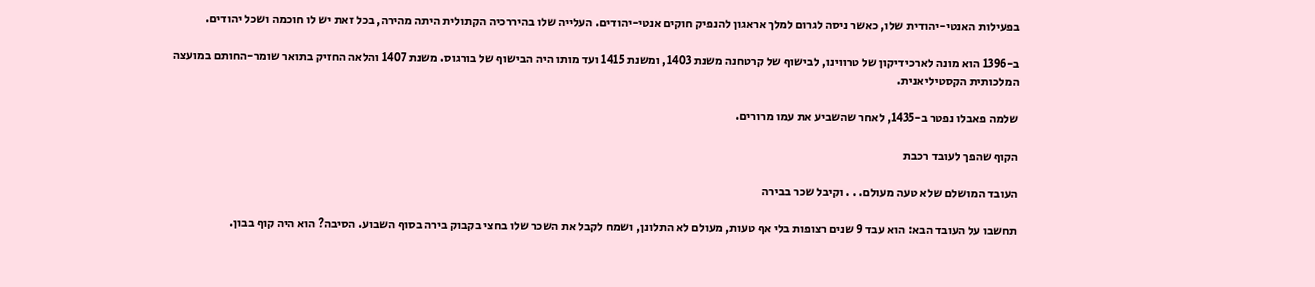בפעילות האנטי-יהודית שלו, כאשר ניסה לגרום למלך אראגון להנפיק חוקים אנטי-יהודים. העלייה שלו בהיררכיה הקתולית היתה מהירה, בכל זאת יש לו חוכמה ושכל יהודים.

ב-1396 הוא מונה לארכידיקון של טרווינו, לבישוף של קרטחנה משנת 1403, ומשנת 1415 ועד מותו היה הבישוף של בורגוס. משנת 1407 והלאה החזיק בתואר שומר-החותם במועצה המלכותית הקסטיליאנית.

שלמה פאבלו נפטר ב-1435, לאחר שהשביע את עמו מרורים.

הקוף שהפך לעובד רכבת

העובד המושלם שלא טעה מעולם. . . וקיבל שכר בבירה

תחשבו על העובד הבא: הוא עבד 9 שנים רצופות בלי אף טעות, מעולם לא התלונן, ושמח לקבל את השכר שלו בחצי בקבוק בירה בסוף השבוע. הסיבה? הוא היה קוף בבון.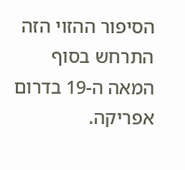הסיפור ההזוי הזה התרחש בסוף המאה ה-19 בדרום אפריקה.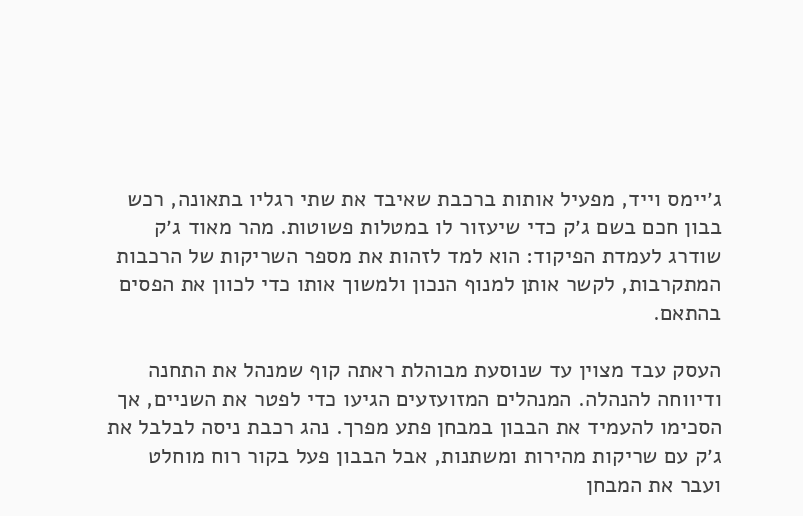ג׳יימס וייד, מפעיל אותות ברכבת שאיבד את שתי רגליו בתאונה, רכש בבון חכם בשם ג׳ק כדי שיעזור לו במטלות פשוטות. מהר מאוד ג׳ק שודרג לעמדת הפיקוד: הוא למד לזהות את מספר השריקות של הרכבות המתקרבות, לקשר אותן למנוף הנכון ולמשוך אותו כדי לכוון את הפסים בהתאם.

העסק עבד מצוין עד שנוסעת מבוהלת ראתה קוף שמנהל את התחנה ודיווחה להנהלה. המנהלים המזועזעים הגיעו כדי לפטר את השניים, אך הסכימו להעמיד את הבבון במבחן פתע מפרך. נהג רכבת ניסה לבלבל את ג׳ק עם שריקות מהירות ומשתנות, אבל הבבון פעל בקור רוח מוחלט ועבר את המבחן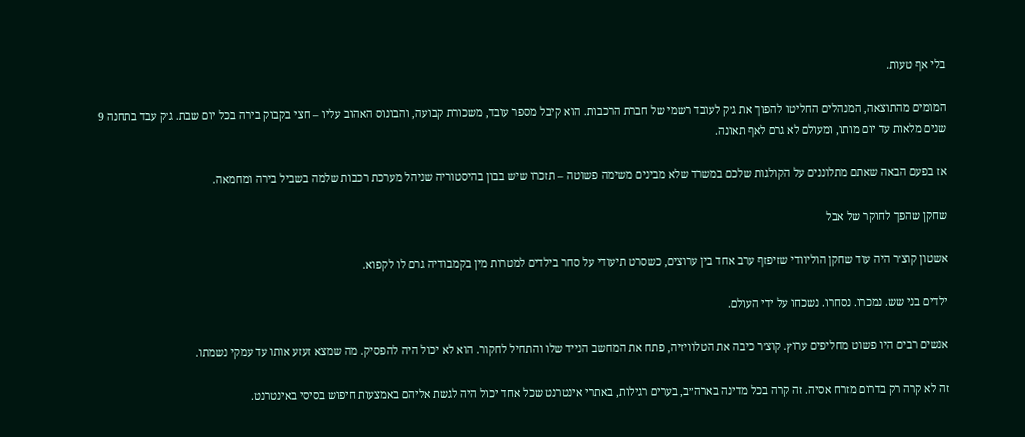בלי אף טעות.

המומים מהתוצאה, המנהלים החליטו להפוך את ג׳ק לעובד רשמי של חברת הרכבות. הוא קיבל מספר עובד, משכורת קבועה, והבונוס האהוב עליו – חצי בקבוק בירה בכל יום שבת. ג׳ק עבד בתחנה 9 שנים מלאות עד יום מותו, ומעולם לא גרם לאף תאונה.

אז בפעם הבאה שאתם מתלוננים על הקולגות שלכם במשרד שלא מבינים משימה פשוטה – תזכרו שיש בבון בהיסטוריה שניהל מערכת רכבות שלמה בשביל בירה ומחמאה.

שחקן שהפך לחוקר של אבל

אשטון קוצ׳ר היה עוד שחקן הוליוודי שזיפזף ערב אחד בין ערוצים, כשסרט תיעודי על סחר בילדים למטרות מין בקמבודיה גרם לו לקפוא.

ילדים בני שש. נמכרו. נסחרו. נשכחו על ידי העולם.

אנשים רבים היו פשוט מחליפים ערוץ. קוצ׳ר כיבה את הטלוויזיה, פתח את המחשב הנייד שלו והתחיל לחקור. הוא לא יכול היה להפסיק. מה שמצא זעזע אותו עד עמקי נשמתו.

זה לא קרה רק בדרום מזרח אסיה. זה קרה בכל מדינה בארה״ב, בערים רגילות, באתרי אינטרנט שכל אחד יכול היה לגשת אליהם באמצעות חיפוש בסיסי באינטרנט.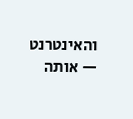והאינטרנט — אותה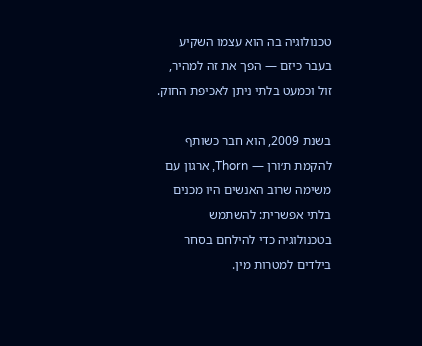טכנולוגיה בה הוא עצמו השקיע בעבר כיזם — הפך את זה למהיר, זול וכמעט בלתי ניתן לאכיפת החוק.

בשנת 2009, הוא חבר כשותף להקמת ת׳ורן — Thorn, ארגון עם משימה שרוב האנשים היו מכנים בלתי אפשרית: להשתמש בטכנולוגיה כדי להילחם בסחר בילדים למטרות מין.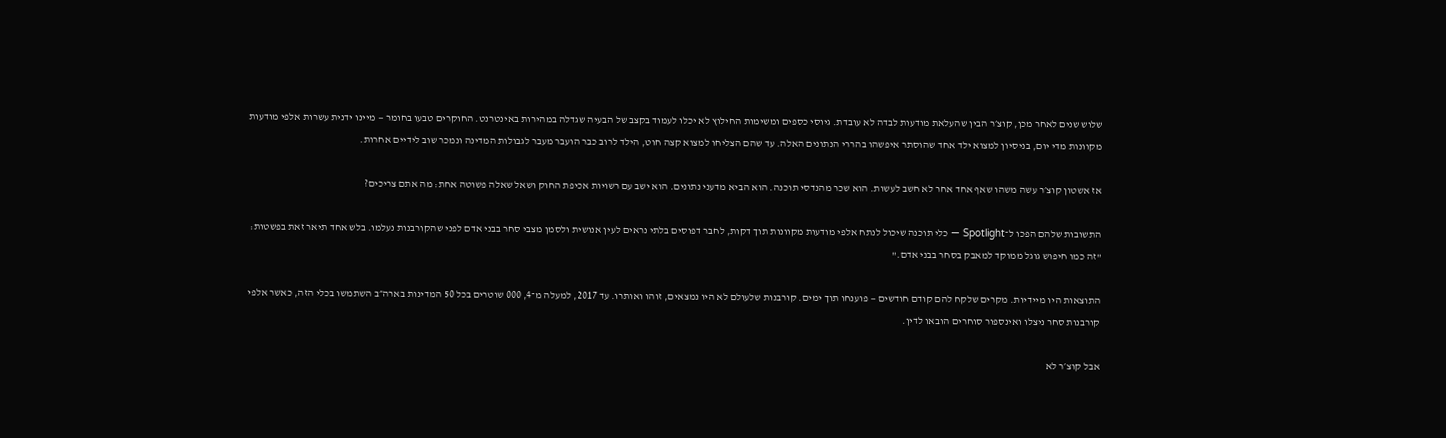שלוש שנים לאחר מכן, קוצ׳ר הבין שהעלאת מודעות לבדה לא עובדת. גיוסי כספים ומשימות החילוץ לא יכלו לעמוד בקצב של הבעיה שגדלה במהירות באינטרנט. החוקרים טבעו בחומר — מיינו ידנית עשרות אלפי מודעות מקוונות מדי יום, בניסיון למצוא ילד אחד שהוסתר איפשהו בהררי הנתונים האלה. עד שהם הצליחו למצוא קצה חוט, הילד לרוב כבר הועבר מעבר לגבולות המדינה ונמכר שוב לידיים אחרות.

אז אשטון קוצ׳ר עשה משהו שאף אחד אחר לא חשב לעשות. הוא שכר מהנדסי תוכנה. הוא הביא מדעני נתונים. הוא ישב עם רשויות אכיפת החוק ושאל שאלה פשוטה אחת: מה אתם צריכים?

התשובות שלהם הפכו ל־Spotlight — כלי תוכנה שיכול לנתח אלפי מודעות מקוונות תוך דקות, לחבר דפוסים בלתי נראים לעין אנושית ולסמן מצבי סחר בבני אדם לפני שהקורבנות נעלמו. בלש אחד תיאר זאת בפשטות: "זה כמו חיפוש גוגל ממוקד למאבק בסחר בבני אדם."

התוצאות היו מיידיות. מקרים שלקח להם קודם חודשים — פוענחו תוך ימים. קורבנות שלעולם לא היו נמצאים, זוהו ואותרו. עד 2017, למעלה מ־4, 000 שוטרים בכל 50 המדינות בארה״ב השתמשו בכלי הזה, כאשר אלפי קורבנות סחר ניצלו ואינספור סוחרים הובאו לדין.

אבל קוצ׳ר לא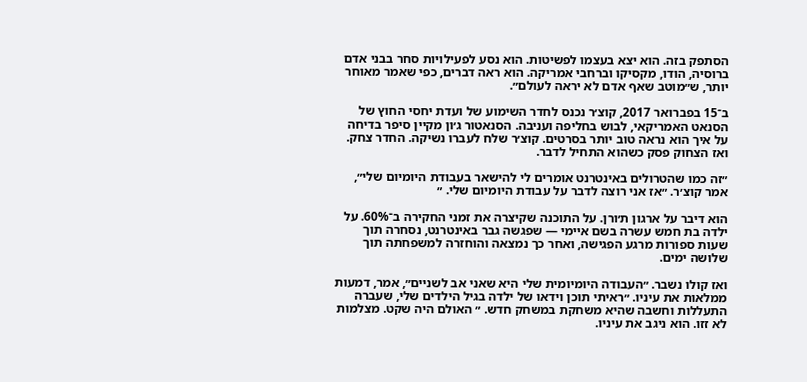הסתפק בזה. הוא יצא בעצמו לפשיטות. הוא נסע לפעילויות סחר בבני אדם ברוסיה, הודו, מקסיקו וברחבי אמריקה. הוא ראה דברים, כפי שאמר מאוחר יותר, ש״מוטב שאף אדם לא יראה לעולם״.

ב־15 בפברואר 2017, קוצ׳ר נכנס לחדר השימוע של ועדת יחסי החוץ של הסנאט האמריקאי, לבוש בחליפה ועניבה. הסנאטור ג׳ון מקיין סיפר בדיחה על איך הוא נראה טוב יותר בסרטים. קוצ׳ר שלח לעברו נשיקה. החדר צחק. ואז הצחוק פסק כשהוא התחיל לדבר.

״זה כמו שהטרולים באינטרנט אומרים לי להישאר בעבודת היומיום שלי״, אמר קוצ׳ר. ״אז אני רוצה לדבר על עבודת היומיום שלי. ״

הוא דיבר על ארגון ת׳ורן. על התוכנה שקיצרה את זמני החקירה ב־60%. על ילדה בת חמש עשרה בשם איימי — שפגשה גבר באינטרנט, נסחרה תוך שעות ספורות מרגע הפגישה, ואחר כך נמצאה והוחזרה למשפחתה תוך שלושה ימים.

ואז קולו נשבר. ״העבודה היומיומית שלי היא שאני אב לשניים״, אמר, דמעות ממלאות את עיניו. ״ראיתי תוכן וידאו של ילדה בגיל הילדים שלי, שעברה התעללות וחשבה שהיא משחקת במשחק חדש. ״ האולם היה שקט. מצלמות לא זזו. הוא ניגב את עיניו.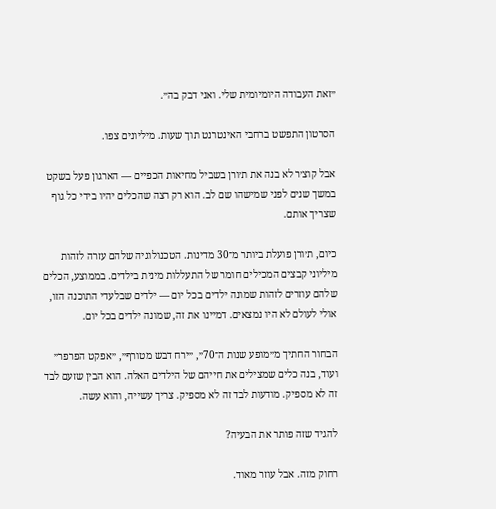״זאת העבודה היומיומית שלי. ואני דבק בה״.

הסרטון התפשט ברחבי האינטרנט תוך שעות. מיליונים צפו.

אבל קוצ׳ר לא בנה את ת׳ורן בשביל מחיאות הכפיים — הארגון פעל בשקט במשך שנים לפני שמישהו שם לב. הוא רק רצה שהכלים יהיו בידי כל גוף שצריך אותם.

כיום, ת׳ורן פועלת ביותר מ־30 מדינות. הטכנולוגיה שלהם עזרה לזהות מיליוני קבצים המכילים חומר של התעללות מינית בילדים. בממוצע, הכלים שלהם עוזרים לזהות שמונה ילדים בכל יום — ילדים שבלעדי התוכנה הזו, אולי לעולם לא היו נמצאים. דמיינו את זה, שמונה ילדים בכל יום.

הבחור החתיך מ״מופע שנות ה־70״, ״ירח דבש מטורף״, ״אפקט הפרפר״ ועוד, בנה כלים שמצילים את חייהם של הילדים האלה. הוא הבין שזעם לבד זה לא מספיק. מודעות לבד זה לא מספיק. צריך עשייה, והוא עשה.

להגיד שזה פותר את הבעיה?

רחוק מזה. אבל עוזר מאוד.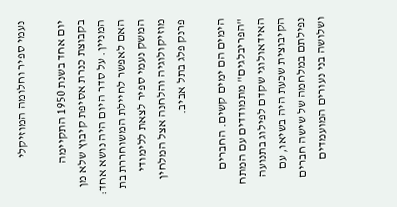נעמי ספיר וחלומה המוזיקלי

יום אחד בשנת 1950 התקיימה בקבוצת כנרת אסיפת קיבוץ שלא מן המניין. על סדר היום היה נושא אחד: האם לאפשר לחיילת המשוחררת בת המשק נעמי ספיר לצאת ללימודי מוזיקולוגיה והלחנה אצל המלחין פרנק פלג בתל אביב.

הימים הם ימים קשים. החברים "הפריבלגים" מתמודדים עם המתח האידאולוגי שקדם לפילוג בתנועה הקיבוצית שכעת היה בשיאו, עם נפילתם במלחמה של שישה חברים ושלושה בני נעורים המועמדים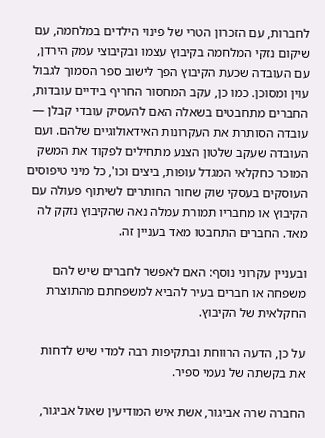לחברות, עם הזכרון הטרי של פינוי הילדים במלחמה, עם שיקום נזקי המלחמה בקיבוץ עצמו ובקיבוצי עמק הירדן, עם העובדה שכעת הקיבוץ הפך לישוב ספר הסמוך לגבול עוין ומסוכן. כמו כן, עקב המחסור החריף בידיים עובדות, החברים מתחבטים בשאלה האם להעסיק עובדי קבלן — עובדה הסותרת את העקרונות האידאולוגיים שלהם. ועם העובדה שעקב שלטון הצנע מתחילים לפקוד את המשק המוכר כחקלאי המגדל עופות, ביצים וכו', כל מיני טיפוסים העוסקים בעסקי שוק שחור החותרים לשיתוף פעולה עם הקיבוץ או מחבריו תמורת עמלה נאה שהקיבוץ נזקק לה מאד. החברים התחבטו מאד בעניין זה.

ובעניין עקרוני נוסף: האם לאפשר לחברים שיש להם משפחה או חברים בעיר להביא למשפחתם מהתוצרת החקלאית של הקיבוץ.

על כן, הדעה הרווחת ובתקיפות רבה למדי שיש לדחות את בקשתה של נעמי ספיר.

החברה שרה אביגור, אשת איש המודיעין שאול אביגור,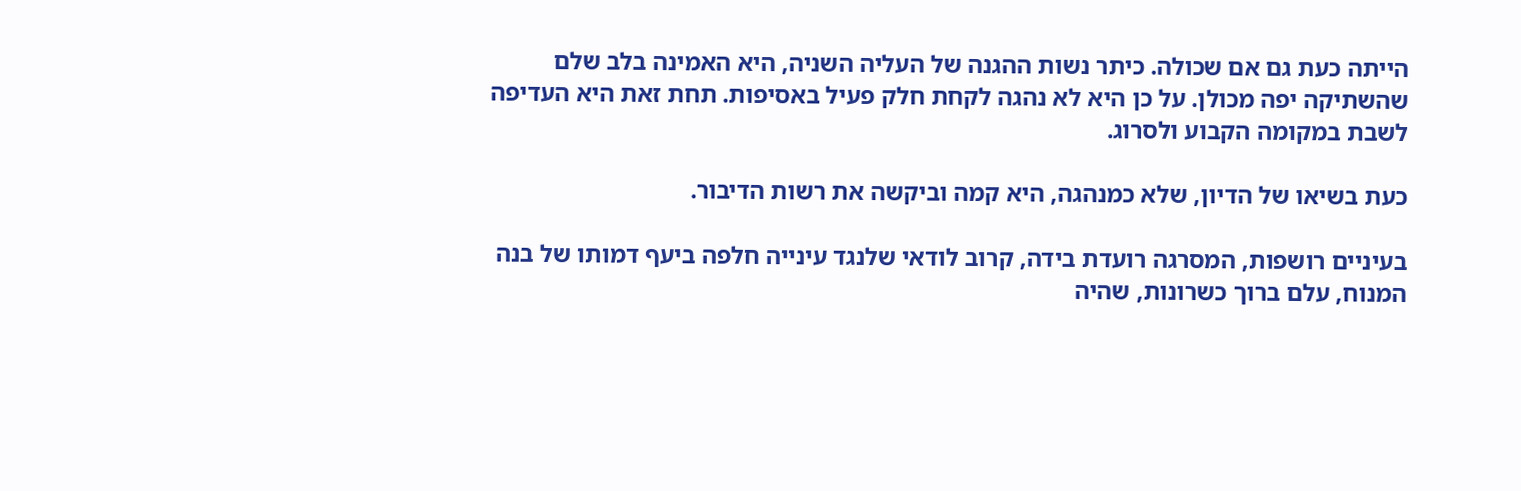הייתה כעת גם אם שכולה. כיתר נשות ההגנה של העליה השניה, היא האמינה בלב שלם שהשתיקה יפה מכולן. על כן היא לא נהגה לקחת חלק פעיל באסיפות. תחת זאת היא העדיפה לשבת במקומה הקבוע ולסרוג.

כעת בשיאו של הדיון, שלא כמנהגה, היא קמה וביקשה את רשות הדיבור.

בעיניים רושפות, המסרגה רועדת בידה, קרוב לודאי שלנגד עינייה חלפה ביעף דמותו של בנה המנוח, עלם ברוך כשרונות, שהיה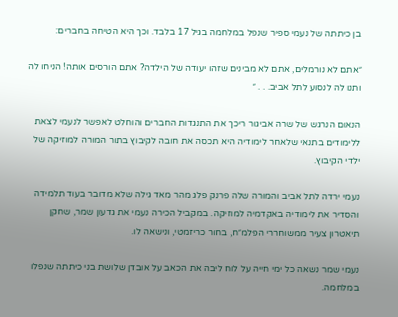בן כיתתה של נעמי ספיר שנפל במלחמה בגיל 17 בלבד. וכך היא הטיחה בחברים:

״אתם לא נורמלים, אתם לא מבינים שזהו יעודה של הילדה? אתם הורסים אותה! הניחו לה ותנו לה לנסוע לתל אביב. . . ״

הנאום הנרגש של שרה אביגור ריכך את התנגדות החברים והוחלט לאפשר לנעמי לצאת ללימודים בתנאי שלאחר לימודיה היא תכסה את חובה לקיבוץ בתור המורה למוזיקה של ילדי הקיבוץ.

נעמי ירדה לתל אביב והמורה שלה פרנק פלג מהר מאד גילה שלא מדובר בעוד תלמידה והסדיר את לימודיה באקדמיה למוזיקה. במקביל הכירה נעמי את גדעון שמר, שחקן תיאטרון צעיר ממשוחררי הפלמ״ח, בחור כריזמטי, ונישאה לו.

נעמי שמר נשאה כל ימי חייה על לוח ליבה את הכאב על אובדן שלושת בני כיתתה שנפלו במלחמה.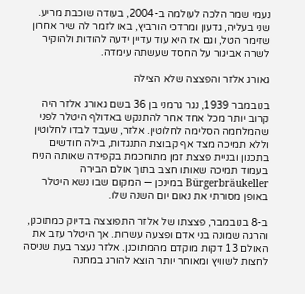נעמי שמר הלכה לעולמה ב-2004, בעודה שוכבת מריע. שני בעליה, גדעון ומרדכי הורביץ, באו לזמר לה שיר אחרון שזימר הטל, וגם אז היא עוד עדיין ידעה להודות ולהוקיר לשרה אביגור על החסד שעשתה עימדה.

גאורג אלזר והפצצה שלא הצילה

בנובמבר 1939, נגר גרמני בן 36 בשם גאורג אלזר היה קרוב יותר מכל אחד אחר להתנקש באדולף היטלר לפני שהמלחמה הסלימה לחלוטין. אלזר, שעבד לבדו לחלוטין וללא תמיכה מצד אף קבוצת התנגדות, בילה חודשים בתכנון ובניית פצצת זמן מתוחכמת בקפידה שאותה הניח בעמוד תמיכה שאותו חצב בתוך אולם הבירה Bürgerbräukeller במינכן — המקום שבו נשא היטלר באופן מסורתי את נאום יום השנה שלו.

ב-8 בנובמבר, פצצתו של אלזר התפוצצה בדיוק כמתוכנן, והרגה שמונה בני אדם ופצעה עשרות. אך היטלר עזב את האולם 13 דקות מוקדם מהמתוכנן. אלזר נעצר בעת שניסה לחצות לשוויץ ומאוחר יותר הוצא להורג במחנה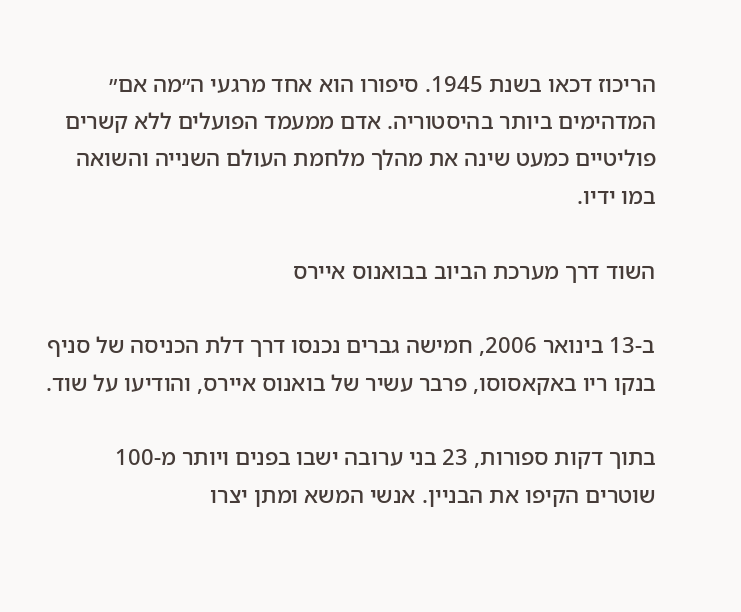הריכוז דכאו בשנת 1945. סיפורו הוא אחד מרגעי ה״מה אם״ המדהימים ביותר בהיסטוריה. אדם ממעמד הפועלים ללא קשרים פוליטיים כמעט שינה את מהלך מלחמת העולם השנייה והשואה במו ידיו.

השוד דרך מערכת הביוב בבואנוס איירס

ב-13 בינואר 2006, חמישה גברים נכנסו דרך דלת הכניסה של סניף בנקו ריו באקאסוסו, פרבר עשיר של בואנוס איירס, והודיעו על שוד.

בתוך דקות ספורות, 23 בני ערובה ישבו בפנים ויותר מ-100 שוטרים הקיפו את הבניין. אנשי המשא ומתן יצרו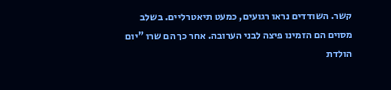קשר. השודדים נראו רגועים, כמעט תיאטרליים. בשלב מסוים הם הזמינו פיצה לבני הערובה. אחר כך הם שרו "יום הולדת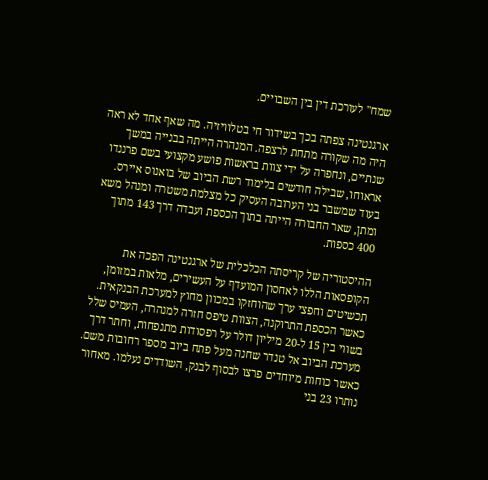שמח" לעורכת דין בין השבויים.

ארגנטינה צפתה בכך בשידור חי בטלוויזיה. מה שאף אחד לא ראה היה מה שקורה מתחת לרצפה. המנהרה הייתה בבנייה במשך שנתיים, ונחפרה על ידי צוות בראשות פושע מקצועי בשם פרננדו אראוחו, שבילה חודשים בלימוד רשת הביוב של בואנוס איירס. בעוד שמשבר בני הערובה העסיק כל מצלמת משטרה ומנהל משא ומתן, שאר החבורה הייתה בתוך הכספת ועבדה דרך 143 מתוך 400 כספות.

ההיסטוריה של קריסתה הכלכלית של ארגנטינה הפכה את הקופסאות הללו לאחסון המועדף על העשירים, מלאות במזומן, תכשיטים וחפצי ערך שהוחזקו במכוון מחוץ למערכת הבנקאית. כאשר הכספת התרוקנה, הצוות טיפס חזרה למנהרה, העמיס שלל בשווי בין 15 ל-20 מיליון דולר על רפסודות מתנפחות, וחתר דרך מערכת הביוב אל טנדר שחנה מעל פתח ביוב מספר רחובות משם. כאשר כוחות מיוחדים פרצו לבסוף לבנק, השודדים נעלמו. מאחור נותרו 23 בני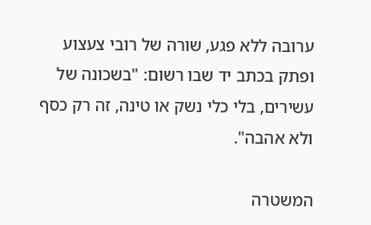ערובה ללא פגע, שורה של רובי צעצוע ופתק בכתב יד שבו רשום: "בשכונה של עשירים, בלי כלי נשק או טינה, זה רק כסף ולא אהבה".

המשטרה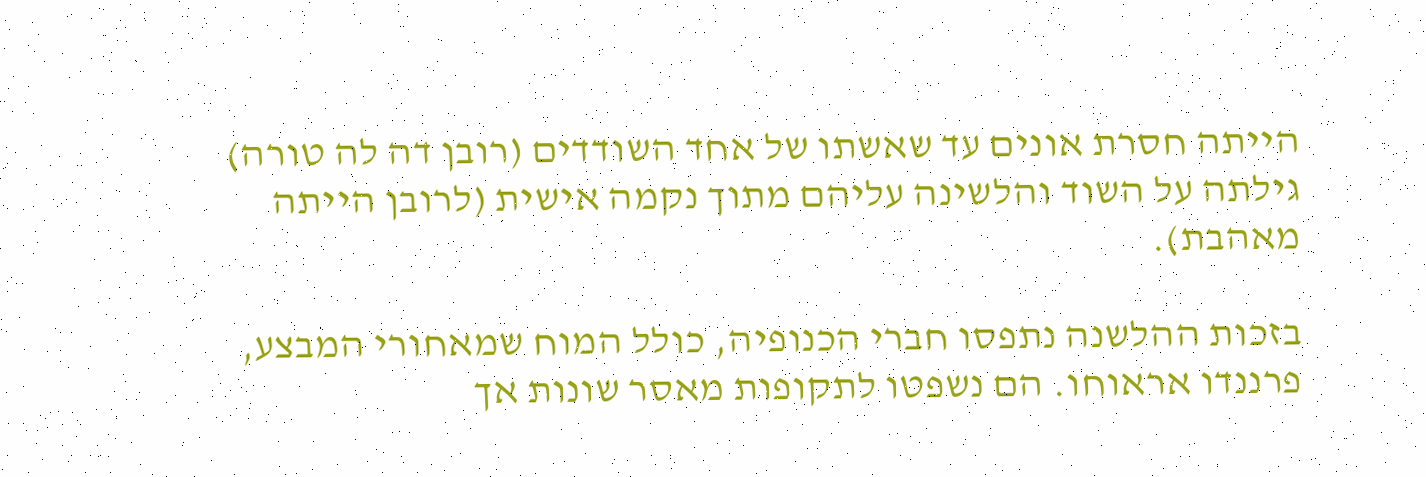הייתה חסרת אונים עד שאשתו של אחד השודדים (רובן דה לה טורה) גילתה על השוד והלשינה עליהם מתוך נקמה אישית (לרובן הייתה מאהבת).

בזכות ההלשנה נתפסו חברי הכנופיה, כולל המוח שמאחורי המבצע, פרננדו אראוחו. הם נשפטו לתקופות מאסר שונות אך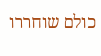כולם שוחררו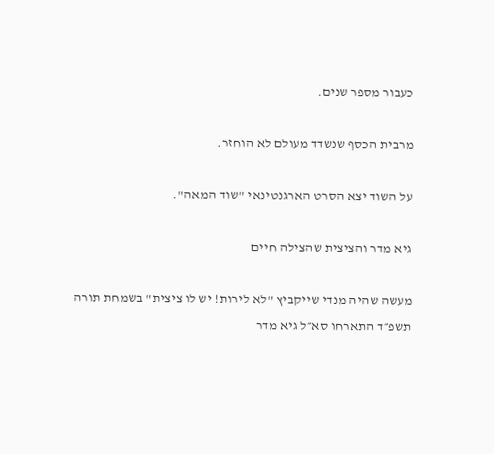כעבור מספר שנים.

מרבית הכסף שנשדד מעולם לא הוחזר.

על השוד יצא הסרט הארגנטינאי "שוד המאה".

גיא מדר והציצית שהצילה חיים

מעשה שהיה מנדי שייקביץ "לא לירות! יש לו ציצית" בשמחת תורה תשפ״ד התארחו סא״ל גיא מדר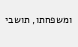ומשפחתו, תושבי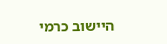היישוב כרמי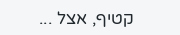קטיף, אצל ...